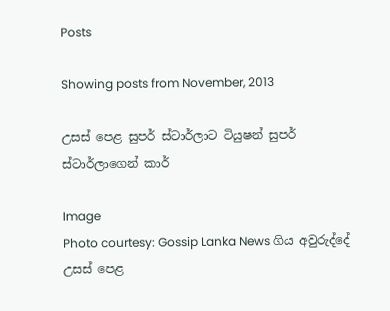Posts

Showing posts from November, 2013

උසස් පෙළ සුපර් ස්ටාර්ලාට ටියුෂන් සුපර් ස්ටාර්ලාගෙන් කාර්

Image
Photo courtesy: Gossip Lanka News ගිය අවුරුද්දේ උසස් පෙළ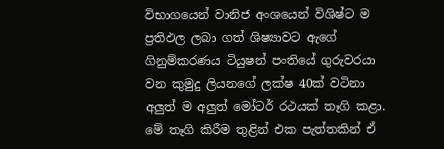විභාගයෙන් වානිජ අංශයෙන් විශිෂ්ට ම ප්‍රතිඵල ලබා ගත් ශිෂ්‍යාවට ඇ‍ගේ ගිනුම්කරණය ටියුෂන් පංතියේ ගුරුවරයා වන කුමුදු ලියනගේ ලක්ෂ 40ක් වටිනා අලුත් ම අලුත් මෝටර් රථයක් තෑගි කළා. මේ තෑගි කිරීම තුළින් එක පැත්තකින් ඒ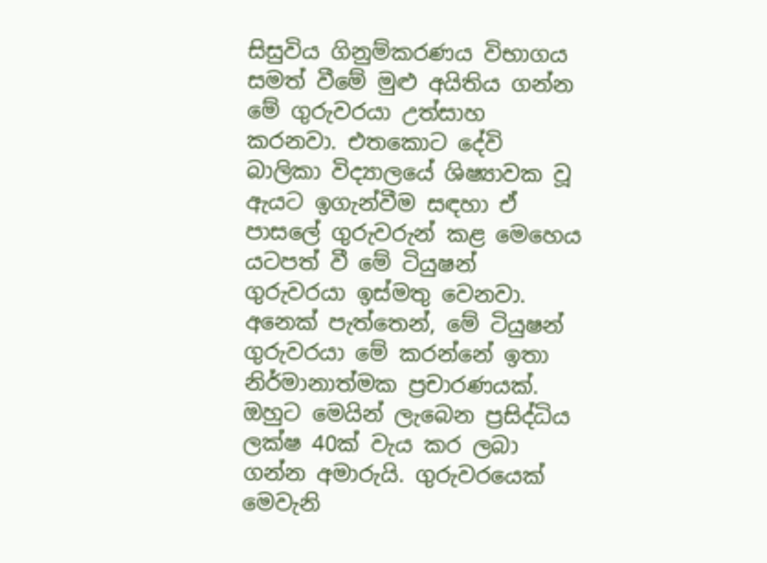සිසුවිය ගිනුම්කරණය විභාගය සමත් වීමේ මුළු අයිතිය ගන්න මේ ගුරුවරයා උත්සාහ කරනවා. එතකොට දේවි බාලිකා විද්‍යාලයේ ශිෂ්‍යාවක වූ ඇයට ඉගැන්වීම සඳහා ඒ පාසලේ ගුරුවරුන් කළ මෙහෙය යටපත් වී මේ ටියුෂන් ගුරුවරයා ඉස්මතු වෙනවා. අනෙක් පැත්තෙන්, මේ ටියුෂන් ගුරුවරයා මේ කරන්නේ ඉතා නිර්මානාත්මක ප්‍රචාරණයක්. ඔහුට මෙයින් ලැ‍බෙන ප්‍රසිද්ධිය ලක්ෂ 40ක් වැය කර ලබා ගන්න අමාරුයි. ගුරුවරයෙක් මෙවැනි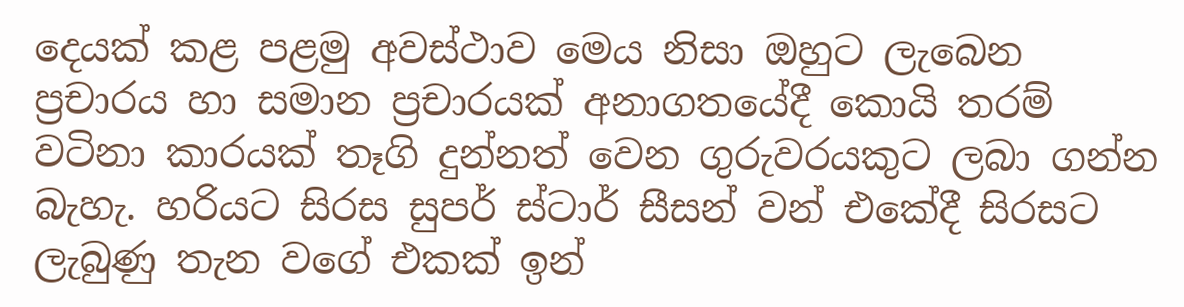දෙයක් කළ පළමු අවස්ථාව මෙය නිසා ඔහුට ලැබෙන ප්‍රචාරය හා සමාන ප්‍රචාරයක් අනාගතයේදී ‍කොයි තරම් වටිනා කාරයක් තෑගි දුන්නත් වෙන ගුරුවරයකුට ලබා ගන්න බැහැ. හරියට සිරස සුපර් ස්ටාර් සීසන් වන් එකේදී සිරසට ලැබුණු තැන වගේ එකක් ඉන්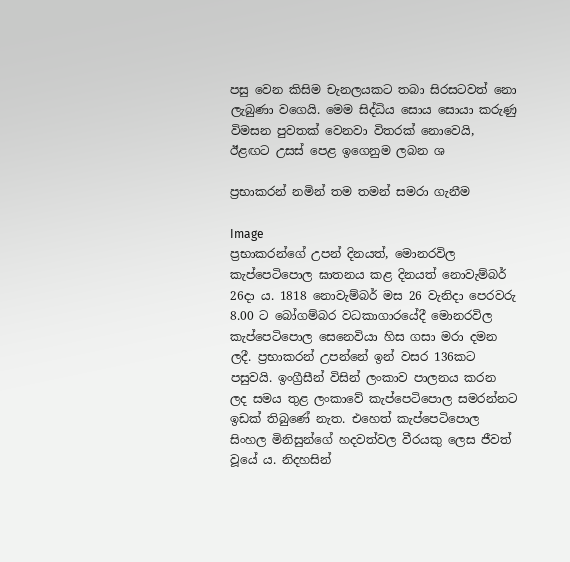පසු වෙන කිසිම චැනලයකට තබා සිරසටවත් නො ලැබුණා වගෙයි. මෙම සිද්ධිය සොය සොයා කරුණු විමසන පුවතක් වෙනවා විතරක් නොවෙයි, ඊළඟට ‍උසස් පෙළ ඉගෙනුම ලබන ශ

ප්‍රභාකරන් නමින් තම තමන් සමරා ගැනීම

Image
ප්‍රභාකරන්ගේ උපන් දිනයත්, මොනරවිල කැප්පෙටිපොල ඝාතනය කළ දිනයත් නොවැම්බර් 26දා ය. 1818 නොවැම්බර් මස 26 වැනිදා පෙරවරු 8.00 ට බෝගම්බර වධකාගාරයේදී මොනරවිල කැප්පෙටිපොල සෙනෙවියා හිස ගසා මරා දමන ලදී. ප්‍රභාකරන් උපන්නේ ඉන් වසර 136කට පසුවයි. ඉංග්‍රීසීන් විසින් ලංකාව පාලනය කරන ලද සමය තුළ ලංකාවේ කැප්පෙටිපොල සමරන්නට ඉඩක් තිබුණේ නැත. එහෙත් කැප්පෙටිපොල සිංහල මිනිසුන්ගේ හදවත්වල වීරයකු ලෙස ජීවත් වූයේ ය. නිදහසින්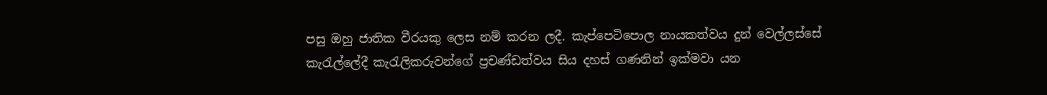පසු ඔහු ජාතික වීරයකු ලෙස නම් කරන ලදී. කැප්පෙටිපොල නායකත්වය දුන් වෙල්ලස්සේ කැරැල්ලේදී කැරැලිකරුවන්ගේ ප්‍රචණ්ඩත්වය සිය දහස් ගණනින් ඉක්මවා යන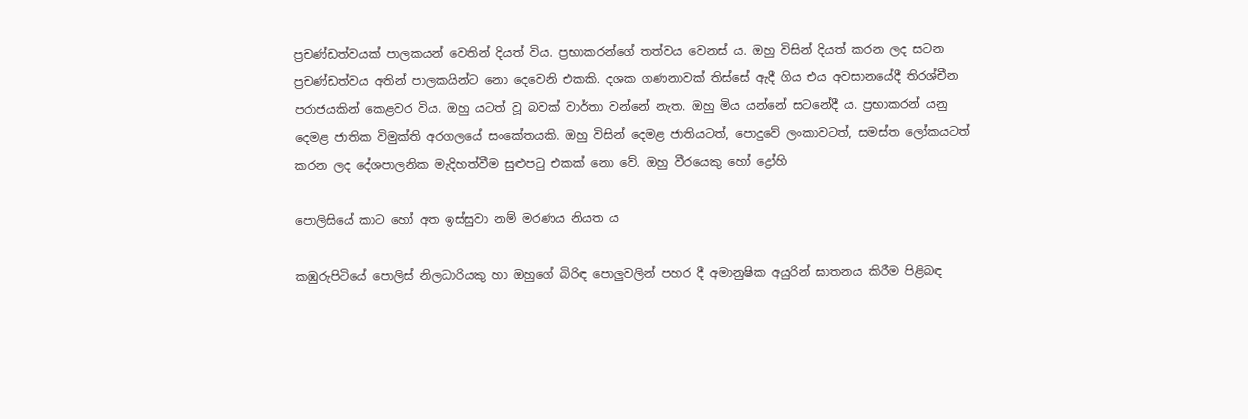ප්‍රචණ්ඩත්වයක් පාලකයන් වෙතින් දියත් විය. ප්‍රභාකරන්ගේ තත්වය වෙනස් ය. ඔහු විසින් දියත් කරන ලද සටන ප්‍රචණ්ඩත්වය අතින් පාලකයින්ට නො දෙවෙනි එකකි. දශක ගණනාවක් තිස්සේ ඇදී ගිය එය අවසානයේදී තිරශ්චීන පරාජයකින් කෙළවර විය. ඔහු යටත් වූ බවක් වාර්තා වන්නේ නැත. ඔහු මිය යන්නේ සටනේදී ය. ප්‍රභාකරන් යනු දෙමළ ජාතික විමුක්ති අරගලයේ සංකේතයකි. ඔහු විසින් දෙමළ ජාතියටත්, පොදුවේ ලංකාවටත්, සමස්ත ලෝකයටත් කරන ලද දේශපාලනික මැදිහත්වීම සුළුපටු එකක් නො වේ. ඔහු වීරයෙකු හෝ ද්‍රෝහි

පොලිසියේ කාට හෝ අත ඉස්සුවා නම් මරණය නියත ය

කඹුරුපිටියේ පොලිස් නිලධාරියකු හා ඔහුගේ බිරිඳ පොලුවලින් පහර දී අමානුෂික අයුරින් ඝාතනය කිරීම පිළිබඳ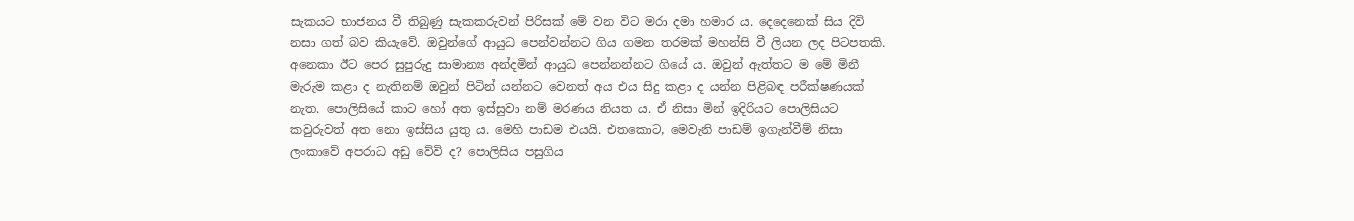සැකයට භාජනය වී තිබුණු සැකකරුවන් පිරිසක් මේ වන විට මරා දමා හමාර ය. දෙදෙනෙක් සිය දිවි නසා ගත් බව කියැවේ. ඔවුන්ගේ ආයුධ පෙන්වන්නට ගිය ගමන තරමක් මහන්සි වී ලියන ලද පිටපතකි. අනෙකා ඊට පෙර සුපුරුදු සාමාන්‍ය අන්දමින් ආයුධ පෙන්නන්නට ගියේ ය. ඔවුන් ඇත්තට ම මේ මිනී මැරුම කළා ද නැතිනම් ඔවුන් පිටින් යන්නට වෙනත් අය එය සිදු කළා ද යන්න පිළිබඳ පරීක්ෂණයක් නැත. පොලිසියේ කාට හෝ අත ඉස්සුවා නම් මරණය නියත ය. ඒ නිසා මින් ඉදිරියට පොලිසියට කවුරුවත් අත නො ඉස්සිය යුතු ය. මෙහි පාඩම එයයි. එතකොට, මෙවැනි පාඩම් ඉගැන්වීම් නිසා ලංකාවේ අපරාධ අඩු වේවි ද? පොලිසිය පසුගිය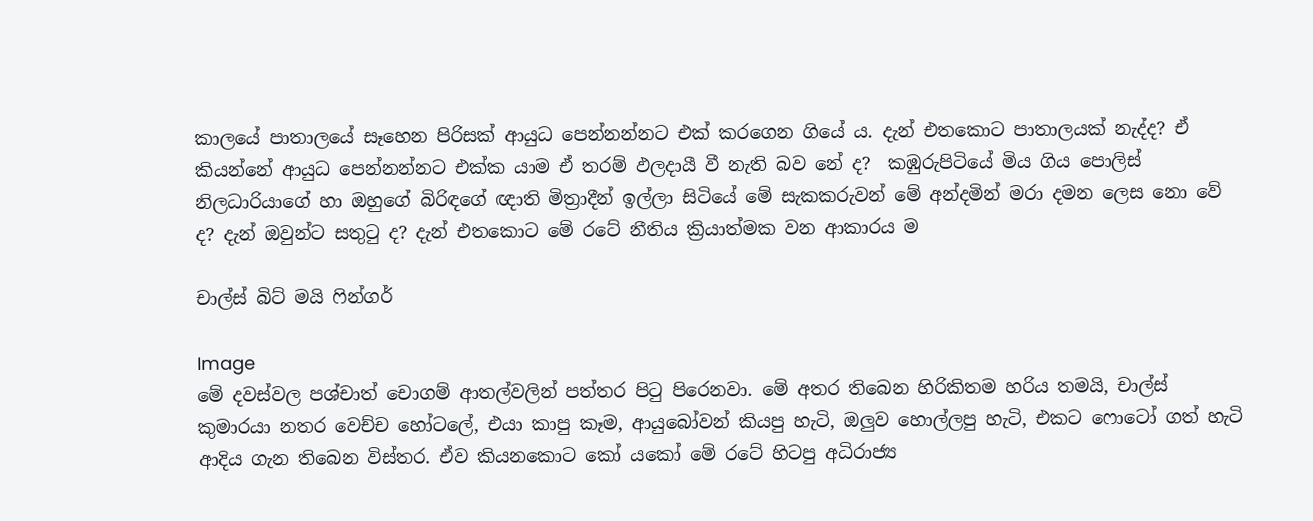කාලයේ පාතාලයේ සෑහෙන පිරිසක් ආයුධ පෙන්නන්නට එක් කරගෙන ගියේ ය. දැන් එතකොට පාතාලයක් නැද්ද? ඒ කියන්නේ ආයුධ පෙන්නන්නට එක්ක යාම ඒ තරම් ඵලදායී වී නැති බව නේ ද?  කඹුරුපිටියේ මිය ගිය පොලිස් නිලධාරියාගේ හා ඔහුගේ බිරිඳ‍‍ගේ ඥාති මිත්‍රාදීන් ඉල්ලා සිටියේ මේ සැකකරුවන් මේ අන්දමින් ම‍රා දමන ලෙස නො වේ ද? දැන් ඔවුන්ට සතුටු ද? දැන් එතකොට මේ රටේ නීතිය ක්‍රියාත්මක වන ආකාරය ම

චාල්ස් බිට් මයි ෆින්ගර්

Image
මේ දවස්වල පශ්චාත් චොගම් ආතල්වලින් පත්තර පිටු පිරෙනවා. මේ අතර තිබෙන හිරිකිතම හරිය තමයි, චාල්ස් කුමාරයා නතර වෙච්ච හෝටලේ, එයා කාපු කෑම, ආයුබෝවන් කියපු හැටි, ඔලුව හොල්ලපු හැටි, එකට ෆොටෝ ගත් හැටි ආදිය ගැන තිබෙන විස්තර. ඒව කියනකොට කෝ යකෝ මේ රටේ හිටපු අධිරාජ්‍ය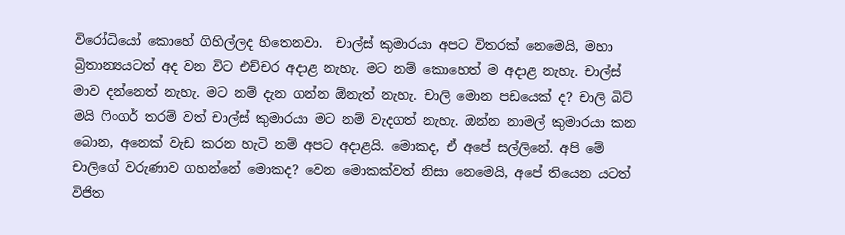විරෝධියෝ කොහේ ගිහිල්ලද හිතෙනවා.  චාල්ස් කුමාරයා අපට විතරක් නෙමෙයි, මහා බ්‍රිතාන්‍යයටත් අද වන විට එච්චර අදාළ නැහැ. මට නම් කොහෙත් ම අදාළ නැහැ. චාල්ස් මාව දන්නෙත් නැහැ. මට නම් දැන ගන්න ඕනැත් නැහැ. චාලි මොන පඩයෙක් ද? චාලි බිට් මයි ෆිංගර් තරම් වත් චාල්ස් කුමාරයා මට නම් වැදගත් නැහැ. ඔන්න නාමල් කුමාරයා කන බොන, අනෙක් වැඩ කරන හැටි නම් අපට අදාළයි. මොකද, ඒ අපේ සල්ලිනේ. අපි මේ චාලිගේ වරුණාව ගහන්නේ මොකද? වෙන මොකක්වත් නිසා නෙමෙයි, අපේ තියෙන යටත් විජිත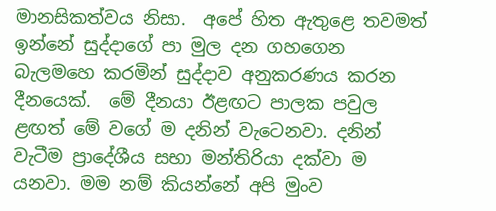මානසිකත්වය නිසා.  අපේ හිත ඇතුළෙ තවමත් ඉන්නේ සුද්දාගේ පා මුල දන ගහගෙන බැලමහෙ කරමින් සුද්දාව අනුකරණය කරන දීනයෙක්.  මේ දීනයා ඊළඟට පාලක පවුල ළඟත් මේ වගේ ම දනින් වැටෙනවා. දනින් වැටීම ප්‍රාදේශීය සභා මන්තිරියා දක්වා ම යනවා. මම නම් කියන්නේ අපි මුංව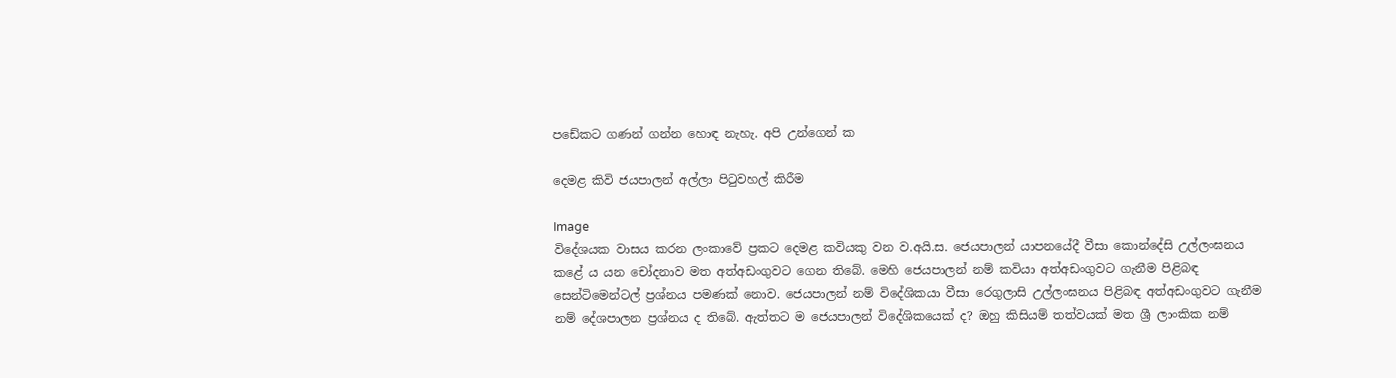පඩේකට ගණන් ගන්න හොඳ නැහැ. අපි උන්ගෙන් ක

දෙමළ කිවි ජයපාලන් අල්ලා පිටුවහල් කිරීම

Image
විදේශයක වාසය කරන ලංකාවේ ප්‍රකට දෙමළ කවියකු වන ව.අයි.ස. ජෙයපාලන් යාපනයේදී වීසා කොන්දේසි උල්ලංඝනය කළේ ය යන චෝදනාව මත අත්අඩංගුවට ගෙන තිබේ. මෙහි ජෙයපාලන් නම් කවියා අත්අඩංගුවට ගැනීම පිළිබඳ සෙන්ටිමෙන්ටල් ප්‍රශ්නය පමණක් නොව. ජෙයපාලන් නම් විදේශිකයා වීසා රෙගුලාසි උල්ලංඝනය පිළිබඳ අත්අඩංගුවට ගැනීම නම් දේශපාලන ප්‍රශ්නය ද තිබේ. ඇත්තට ම ජෙයපාලන් විදේශිකයෙක් ද? ඔහු කිසියම් තත්වයක් මත ශ්‍රී ලාංකික නම්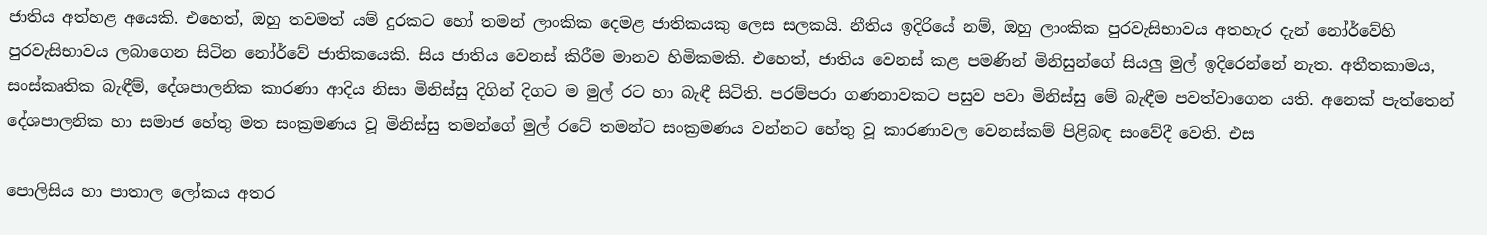ජාතිය අත්හළ අයෙකි. එහෙත්, ඔහු තවමත් යම් දුරකට හෝ තමන් ලාංකික දෙමළ ජාතිකයකු ලෙස සලකයි. නීතිය ඉදිරියේ නම්, ඔහු ලාංකික පුරවැසිභාවය අතහැර දැන් නෝර්වේහි පුරවැසිභාවය ලබාගෙන සිටින නෝර්වේ ජාතිකයෙකි. සිය ජාතිය වෙනස් කිරීම මානව හිමිකමකි. එහෙත්, ජාතිය වෙනස් කළ පමණින් මිනිසුන්ගේ සියලු මුල් ඉදිරෙන්නේ නැත. අතීතකාමය, සංස්කෘතික බැඳීම්, දේශපාලනික කාරණා ආදිය නිසා මිනිස්සු දිගින් දිගට ම මුල් රට හා බැඳී සිටිති. පරම්පරා ගණනාවකට පසුව පවා මිනිස්සු මේ බැඳීම පවත්වාගෙන යති. අනෙක් පැත්තෙන් දේශපාලනික හා සමාජ හේතු මත සංක්‍රමණය වූ මිනිස්සු තමන්ගේ මුල් රටේ තමන්ට සංක්‍රමණය වන්නට හේතු වූ කාරණාවල වෙනස්කම් පිළිබඳ සංවේදී වෙති. එස

පොලිසිය හා පාතාල ලෝකය අතර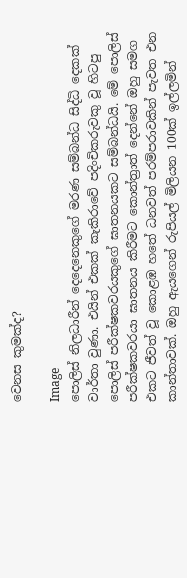වෙනස කුමක්ද?

Image
පොලිස් නිලධාරීන් දෙදෙනෙකුගේ මරණ සම්බන්ධ සිද්ධි දෙකක් වාර්තා වුණා. එයින් එකක් කැකිරාවේ පදිංචිකරුවකු වූ හිටපු පොලිස් පරීක්ෂකවරයකුගේ ඝාතනයකට සම්බන්ධයි. මේ පොලිස් පරීක්ෂකවරයා ඝාතනය කිරීමට කොන්ත්‍රාත් දෙන්නේ ඔහු සමග එකට ජීවත් වූ කොළඹ හතේ ධනවත් පරම්පරාවකින් පැවත එන කාන්තාවක්. ඔහු ඇයගෙන් රුපියල් මිලියන 100ක් ඉල්ලමින්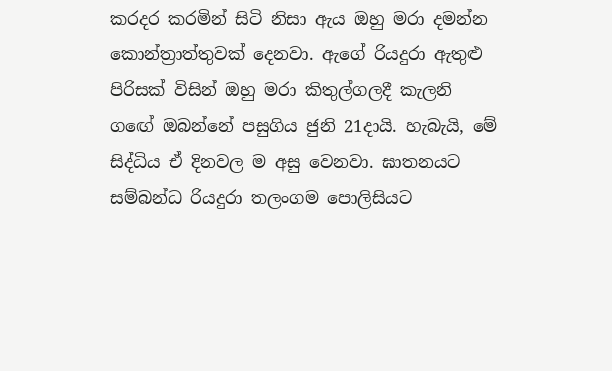කරදර කරමින් සිටි නිසා ඇය ඔහු මරා දමන්න කොන්ත්‍රාත්තුවක් දෙනවා. ඇගේ රියදුරා ඇතුළු පිරිසක් විසින් ඔහු මරා කිතුල්ගලදී කැලනි ග‍ඟේ ඔබන්නේ පසුගිය ජුනි 21දායි. හැබැයි, මේ සිද්ධිය ඒ දිනවල ම අසු වෙනවා. ඝාතනයට සම්බන්ධ රියදුරා තලංගම පොලිසියට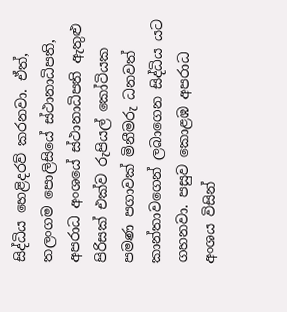සිද්ධිය හෙළිදරව් කරනවා. ඒත්, තලංගම පොලිසියේ ස්ථානාධිපති, අපරාධ අංශයේ ස්ථානාධිපති ඇතුළු පිරිසක් එක්ව රුපියල් කෝටියක පමණ පගාවක් මිනීමරු ධනවත් කාන්තාවගෙන් ලබාගෙන සිද්ධිය යට ගහනවා. පසුව කොළඹ අපරාධ අංශය විසින්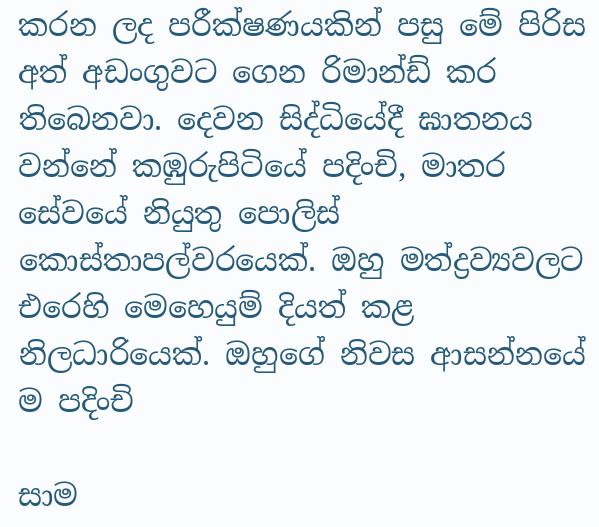කරන ලද පරීක්ෂණයකින් පසු මේ පිරිස අත් අඩංගුවට ගෙන රිමාන්ඩ් කර තිබෙනවා. දෙවන සිද්ධියේදී ඝාතනය වන්නේ කඹුරුපිටි‍යේ පදිංචි, මාතර සේවයේ නියුතු පොලිස් කොස්තාපල්ව‍රයෙක්. ඔහු මත්ද්‍රව්‍යවලට එරෙහි මෙහෙයුම් දියත් කළ නිලධාරියෙක්. ඔහුගේ නිවස ආසන්නයේ ම පදිංචි

සාම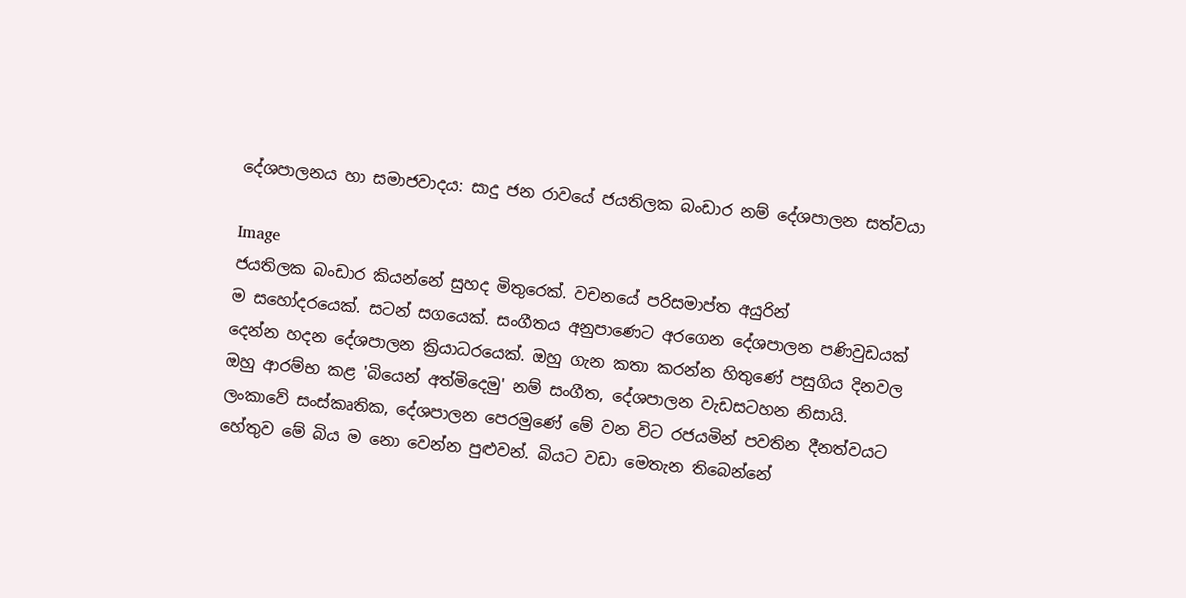දේශපාලනය හා සමාජවාදය: සාදු ජන රාවයේ ජයතිලක බංඩාර නම් දේශපාලන සත්වයා

Image
ජයතිලක බංඩාර කියන්නේ සුහද මිතුරෙක්. වචනයේ පරිසමාප්ත අයුරින් ම ‍සහෝදරයෙක්. සටන් සගයෙක්. සංගීතය අනුපාණෙට අරගෙන දේශපාලන පණිවුඩයක් දෙන්න හදන දේශපාලන ක්‍රියාධරයෙක්. ඔහු ගැන කතා කරන්න හිතුණේ පසුගිය දිනවල ඔහු ආරම්භ කළ 'බියෙන් අත්මිදෙමු' නම් සංගීත, දේශපාලන වැඩසටහන නිසායි. ලංකාවේ සංස්කෘතික, දේශපාලන පෙරමුණේ මේ වන විට රජයමින් පවතින දීනත්වයට හේතුව මේ බිය ම නො වෙන්න පුළුවන්. බියට වඩා මෙතැන තිබෙන්නේ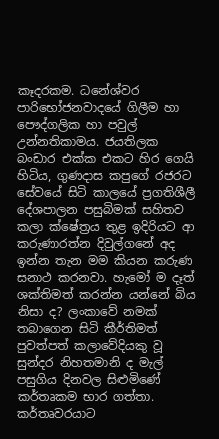කෑදරකම. ධනේශ්වර පාරිභෝජනවාදයේ ගිලීම හා පෞද්ගලික හා පවුල් උන්නතිකාමය. ජයතිලක බංඩාර එක්ක එකට හිර ගෙයි හිටිය, ගුණදාස කපුගේ රජරට සේවයේ සිටි කාලයේ ප්‍රගතිශීලී දේශපාලන පසුබිමක් සහිතව කලා ක්ෂේත්‍රය තුළ ඉදිරියට ආ කරුණාරත්න දිවුල්ගනේ අද ඉන්න තැන මම කියන කරුණ සනාථ කරනවා. හැමෝ ම දෑත් ශක්තිමත් කරන්න යන්නේ බිය නිසා ද? ලංකාවේ නමක් තබාගෙන සිටි කීර්තිමත් පුවත්පත් කලාවේදියකු වූ සුන්දර නිහතමානි ද මැල් පසුගිය දිනවල සිළුමිණේ කර්තෘකම භාර ගත්තා. කර්තෘවරයාට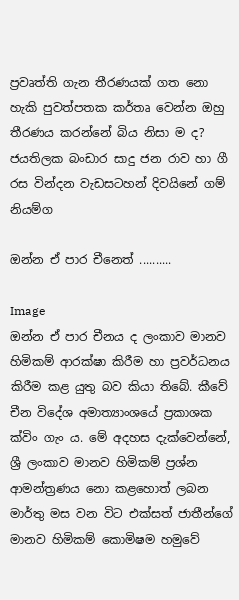ප්‍රවෘත්ති ගැන තීරණයක් ගත නො හැකි පුවත්පතක කර්තෘ වෙන්න ඔහු තීරණය කරන්නේ බිය නිසා ම ද? ජයතිලක බංඩාර සාදු ජන රාව හා ගී රස වින්දන වැඩසටහන් දිවයිනේ ගම් නියම්ග

ඔන්න ඒ පාර චීනෙත් ..........

Image
ඔන්න ඒ පාර චීනය ද ලංකාව මානව හිමිකම් ආරක්ෂා කිරීම හා ප්‍රවර්ධනය කිරීම කළ යුතු බව කියා තිබේ. කීවේ චීන විදේශ අමාත්‍යාංශයේ ප්‍රකාශක ක්විං ගැං ය. මේ අදහස දැක්වෙන්නේ, ශ්‍රී ලංකාව මානව හිමිකම් ප්‍රශ්න ආමන්ත්‍රණය නො කළහොත් ලබන මාර්තු මස වන විට එක්සත් ජාතීන්ගේ මානව හිමිකම් කොමිෂම හමුවේ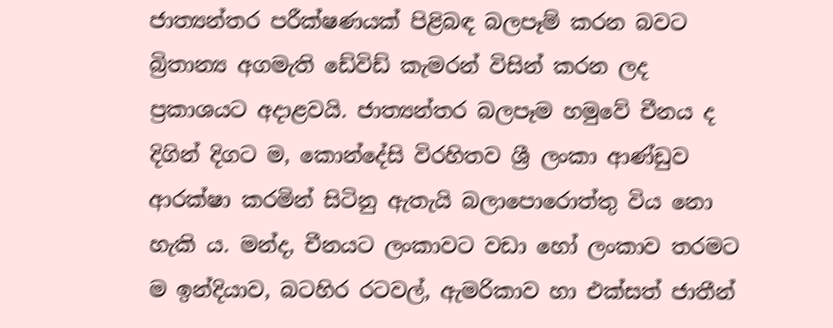ජාත්‍යන්තර පරීක්ෂණයක් පිළිබඳ බලපෑම් කරන බවට බ්‍රිතාන්‍ය අගමැති ඩේවිඩ් කැමරන් විසින් කරන ලද ප්‍රකාශයට අදාළවයි. ජාත්‍යන්තර බලපෑම හමුවේ චීනය ද දිගින් දිගට ම, කොන්දේසි විරහිතව ශ්‍රී ලංකා ආණ්ඩුව ආරක්ෂා කරමින් සිටිනු ඇතැයි බලාපොරොත්තු විය නො හැකි ය. මන්ද, චීනයට ලංකාවට වඩා හෝ ලංකාව තරමට ම ඉන්දියාව, බටහිර රටවල්, ඇමරිකාව හා එක්සත් ජාතීන්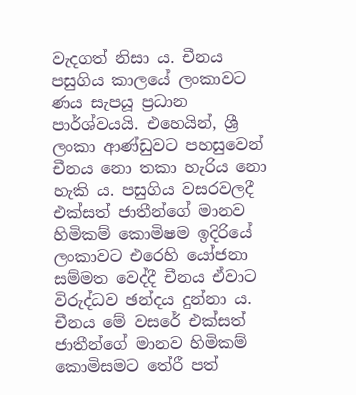වැදගත් නිසා ය. චීනය පසුගිය කාලයේ ලංකාවට ණය සැපයූ ප්‍රධාන පාර්ශ්වයයි. එහෙයින්, ශ්‍රී ලංකා ආණ්ඩුවට පහසුවෙන් චීනය නො තකා හැරිය නො හැකි ය. පසුගිය වසරවලදී එක්සත් ජාතීන්ගේ මානව හිමිකම් කොමිෂම ඉදිරියේ ලංකාවට එරෙහි යෝජනා සම්මත වෙද්දී චීනය ඒවාට විරුද්ධව ඡන්දය දුන්නා ය. චීනය මේ වසරේ එක්සත් ජාතීන්ගේ මානව හිමිකම් කොමිසමට තේරී පත්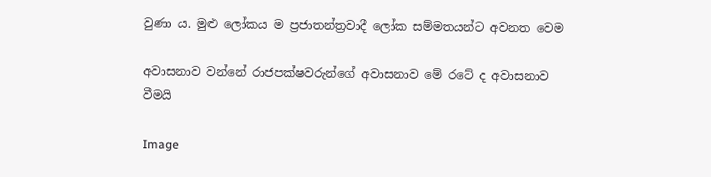වුණා ය. මුළු ලෝකය ම ප්‍රජාතන්ත්‍රවාදී ලෝක සම්මතයන්ට අවනත වෙම

අවාසනාව වන්නේ රාජපක්ෂවරුන්ගේ අවාසනාව මේ රටේ ද අවාසනාව වීමයි

Image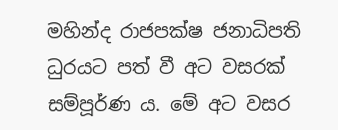මහින්ද රාජපක්ෂ ජනාධිපති ධුරයට පත් වී අට වසරක් සම්පූර්ණ ය. මේ අට වසර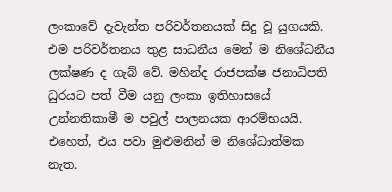ලංකාවේ දැවැන්ත ‍පරිවර්තනයක් සිදු වූ යුගයකි. එම පරිවර්තනය තුළ සාධනීය මෙන් ම නිශේධනීය ලක්ෂණ ද ගැබ් වේ. මහින්ද රාජපක්ෂ ජනාධිපති ධුරයට පත් වීම යනු ලංකා ඉතිහාසයේ උන්නතිකාමී ම පවුල් පාලනයක ආරම්භයයි. එහෙත්, එය පවා මුළුමනින් ම නිශේධාත්මක නැත.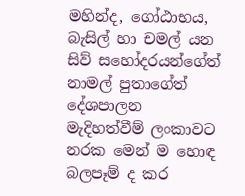මහින්ද, ගෝඨාභය, බැසිල් හා චමල් යන සිව් සහෝදරයන්ගේත් නාමල් පුතාගේත් දේශපාලන මැදිහත්වීම් ලංකාවට නරක මෙන් ම හොඳ බලපෑම් ද කර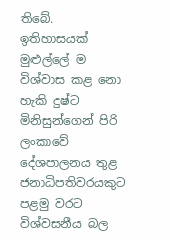තිබේ. ඉතිහාසයක් මුළුල්ලේ ම විශ්වාස කළ නො හැකි දුෂ්ට මිනිසුන්ගෙන් පිරි ලංකාවේ දේශපාලනය තුළ ජනාධිපතිවරයකුට පළමු වරට විශ්වසනීය බල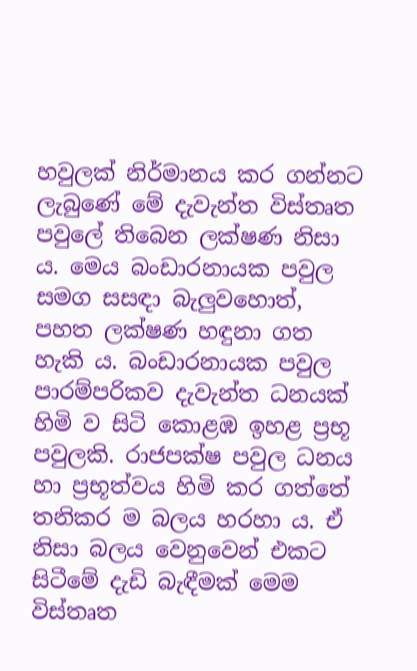හවුලක් නිර්මානය කර ගන්නට ලැබුණේ මේ දැවැන්ත විස්තෘත පවුලේ තිබෙන ලක්ෂණ නිසා ය. මෙය බංඩාරනායක පවුල සමග සසඳා බැලුවහොත්, පහත ලක්ෂණ හඳුනා ගත හැකි ය. බංඩාරනායක පවුල පාරම්පරිකව දැවැන්ත ධනයක් හිමි ව සිටි කොළඹ ඉහළ ප්‍රභූ පවුලකි. රාජපක්ෂ පවුල ධනය හා ප්‍රභූත්වය හිමි කර ගත්තේ තනිකර ම බලය හරහා ය. ඒ නිසා බලය වෙනුවෙන් එකට සිටීමේ දැඩි බැඳීමක් මෙම විස්තෘත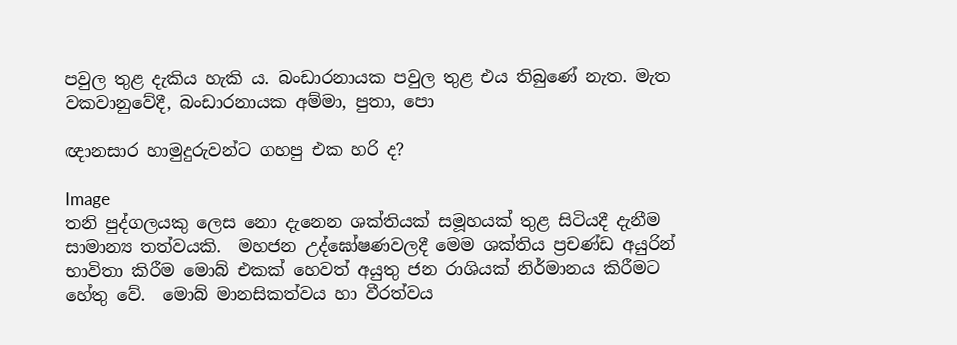පවුල තුළ දැකිය හැකි ය. බංඩාරනායක පවුල තුළ එය තිබුණේ නැත. මැත වකවානුවේදී, බංඩාරනායක අම්මා, පුතා, පො

ඥානසාර හාමුදුරුවන්ට ගහපු එක හරි ද?

Image
තනි පුද්ගලයකු ලෙස නො දැනෙන ශක්තියක් සමූහයක් තුළ සිටියදී දැනීම සාමාන්‍ය තත්වයකි.  මහජන උද්ඝෝෂණවලදී මෙම ශක්තිය ප්‍රචණ්ඩ අයුරින් භාවිතා කිරීම මොබ් එකක් හෙවත් අයුතු ජන රාශියක් නිර්මානය කිරීමට හේතු වේ.  මොබ් මානසිකත්වය හා වීරත්වය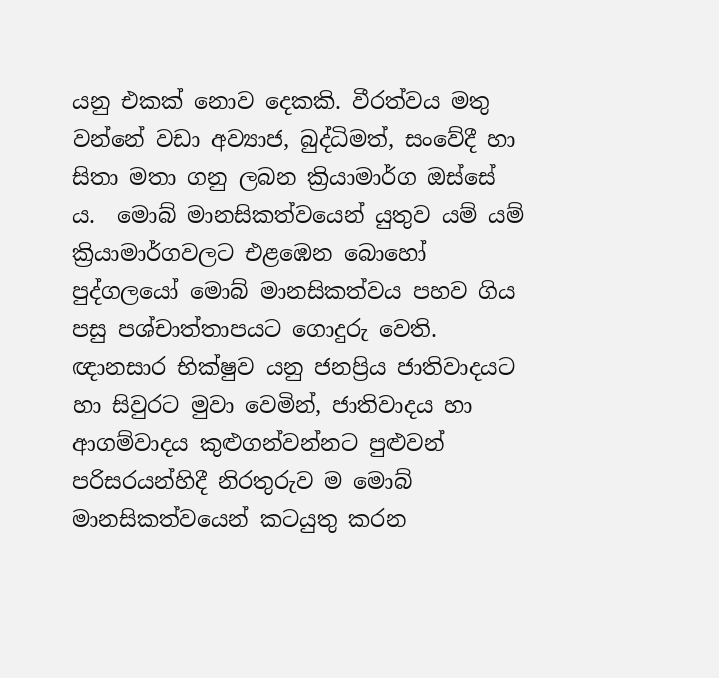යනු එකක් නොව දෙකකි. වීරත්වය මතු වන්නේ වඩා අව්‍යාජ, බුද්ධිමත්, සංවේදී හා සිතා මතා ගනු ලබන ක්‍රියාමාර්ග ඔස්සේ ය.  මොබ් මානසිකත්වයෙන් යුතුව යම් යම් ක්‍රියාමාර්ගවලට එළඹෙන බොහෝ පුද්ගලයෝ මොබ් මානසිකත්වය පහව ගිය පසු පශ්චාත්තාපයට ගොදුරු වෙති.  ඥානසාර භික්ෂුව යනු ජනප්‍රිය ජාතිවාදයට හා සිවුරට මුවා වෙමින්, ජාතිවාදය හා ආගම්වාදය කුළුගන්වන්නට පුළුවන් පරිසරයන්හිදී නිරතුරුව ම මොබ් මානසිකත්වයෙන් කටයුතු කරන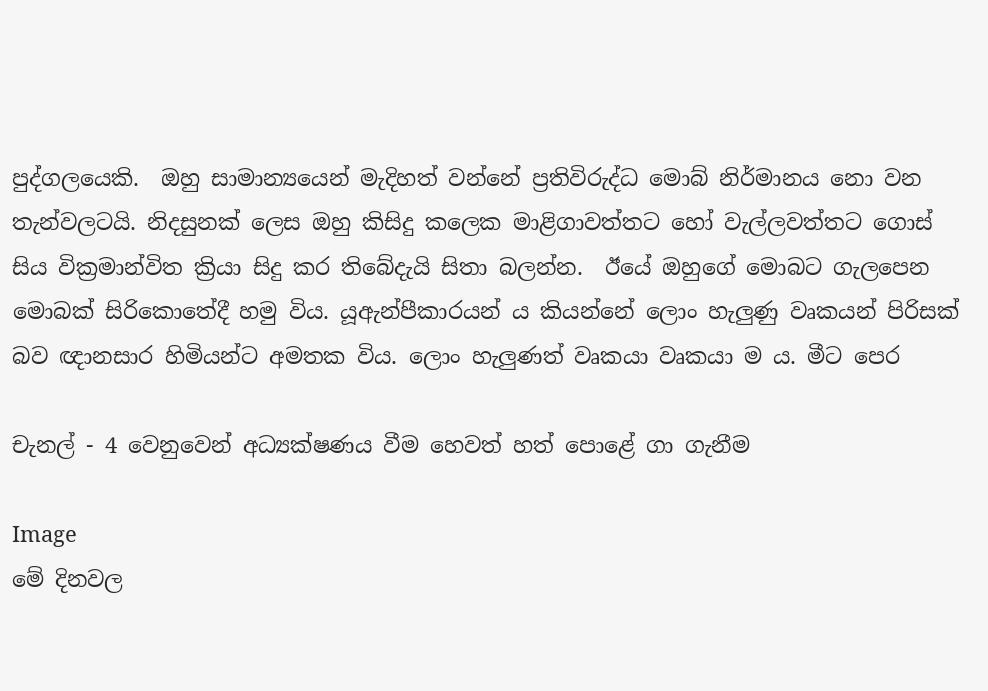පුද්ගලයෙකි.  ඔහු සාමාන්‍යයෙන් මැදිහත් වන්නේ ප්‍රතිවිරුද්ධ මොබ් නිර්මානය නො වන තැන්වලටයි. නිදසුනක් ලෙස ඔහු කිසිදු කලෙක මාළිගාවත්තට හෝ වැල්ලවත්තට ගොස් සිය වික්‍රමාන්විත ක්‍රියා සිදු කර තිබේදැයි සිතා බලන්න.  ඊයේ ඔහුගේ මොබට ගැලපෙන මොබක් සිරිකොතේදී හමු විය. යූඇන්පීකාරයන් ය කියන්නේ ලොං හැලුණු වෘකයන් පිරිසක් බව ඥානසාර හිමියන්ට අමතක විය. ලොං හැලුණත් වෘකයා වෘකයා ම ය. මීට පෙර

චැනල් - 4 වෙනුවෙන් අධ්‍යක්ෂණය වීම හෙවත් හත් පොළේ ගා ගැනීම

Image
මේ දිනවල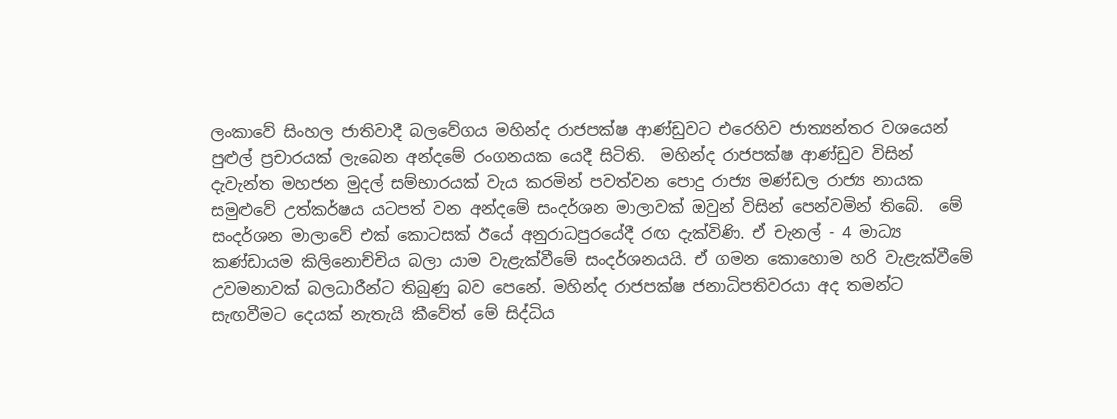ලංකාවේ සිංහල ජාතිවාදී බලවේගය මහින්ද රාජපක්ෂ ආණ්ඩුවට එරෙහිව ජාත්‍යන්තර වශයෙන් පුළුල් ප්‍රචාරයක් ලැබෙන අන්දමේ රංගනයක යෙදී සිටිති.  මහින්ද රාජපක්ෂ ආණ්ඩුව විසින් දැවැන්ත මහජන මුදල් සම්භාරයක් වැය කරමින් පවත්වන පොදු රාජ්‍ය මණ්ඩල රාජ්‍ය නායක සමුළුවේ උත්කර්ෂය යටපත් වන අන්දමේ සංදර්ශන මාලාවක් ඔවුන් විසින් පෙන්වමින් තිබේ.  මේ සංදර්ශන මාලාවේ එක් කොටසක් ඊයේ අනුරාධපුරයේදී රඟ දැක්විණි. ඒ චැනල් - 4 මාධ්‍ය කණ්ඩායම කිලිනොච්චිය බලා යාම වැළැක්වීමේ සංදර්ශනයයි. ඒ ගමන කොහොම හරි වැළැක්වීමේ උවමනාවක් බලධාරීන්ට තිබුණු බව පෙනේ. මහින්ද රාජපක්ෂ ජනාධිපතිවරයා අද තමන්ට සැඟවීමට දෙයක් නැතැයි කීවේත් මේ සිද්ධිය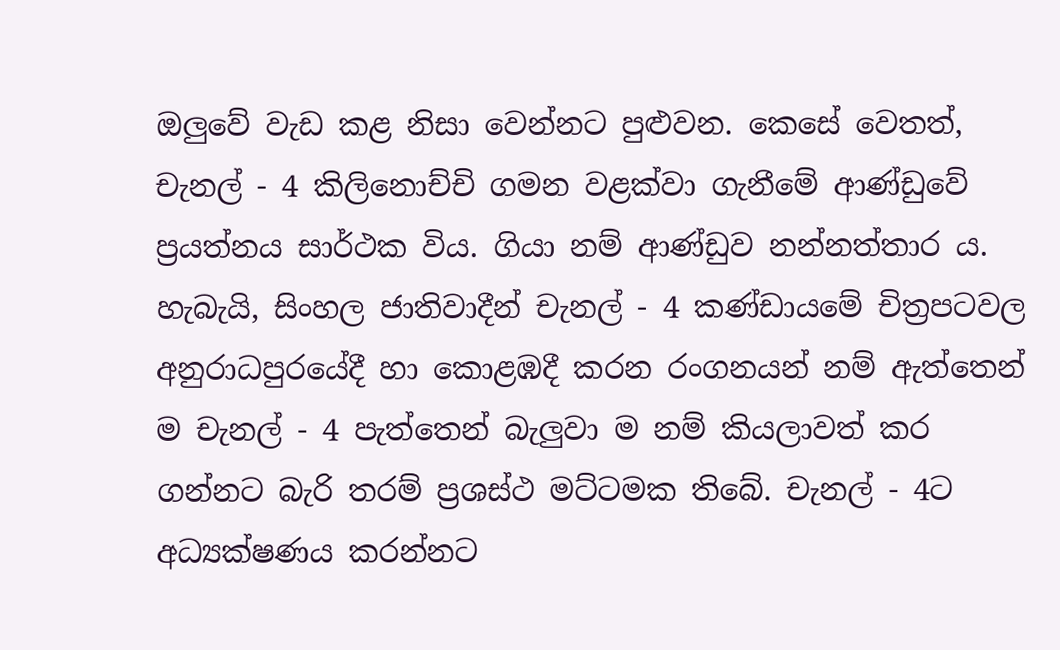ඔලුවේ වැඩ කළ නිසා වෙන්නට පුළුවන. කෙසේ වෙතත්, චැනල් - 4 කිලිනොච්චි ගමන වළක්වා ගැනීමේ ආණ්ඩුවේ ප්‍රයත්නය සාර්ථක විය. ගියා නම් ආණ්ඩුව නන්නත්තාර ය.  හැබැයි, සිංහල ජාතිවාදීන් චැනල් - 4 කණ්ඩායමේ චිත්‍රපටවල අනුරාධපුරයේදී හා කොළඹදී කරන රංගනයන් නම් ඇත්තෙන් ම චැනල් - 4 පැත්තෙන් බැලුවා ම නම් කියලාවත් කර ගන්නට බැරි තරම් ප්‍රශස්ථ මට්ටමක තිබේ. චැනල් - 4ට අධ්‍යක්ෂණය කරන්නට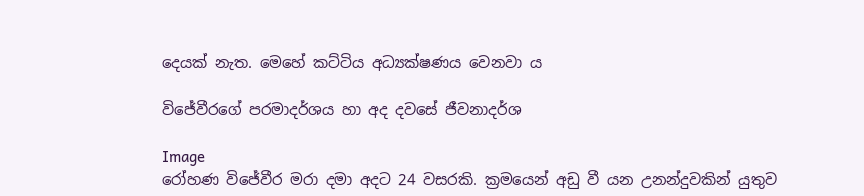දෙයක් නැත. මෙහේ කට්ටිය අධ්‍යක්ෂණය වෙනවා ය

විජේවීරගේ පරමාදර්ශය හා අද දවසේ ජීවනාදර්ශ

Image
රෝහණ විජේවීර මරා දමා අදට 24 වසරකි. ක්‍රමයෙන් අඩු වී යන උනන්දුවකින් යුතුව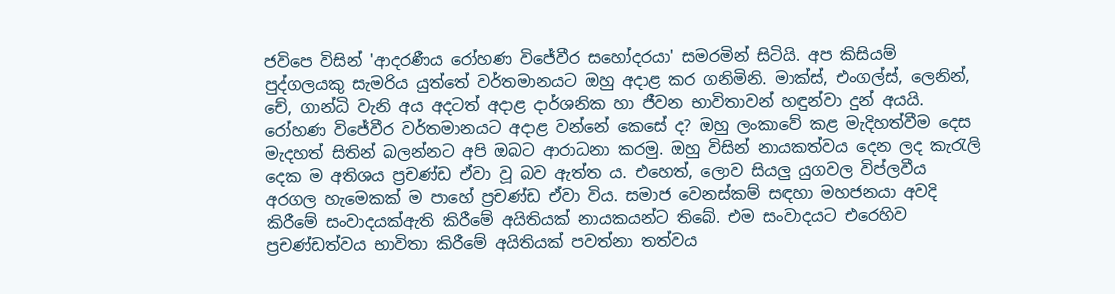ජවිපෙ විසින් 'ආදරණීය රෝහණ විජේවීර සහෝදරයා' සමරමින් සිටියි. අප කිසියම් පුද්ගලයකු සැමරිය යුත්තේ වර්තමානයට ඔහු අදාළ කර ගනිමිනි. මාක්ස්, එංගල්ස්, ලෙනින්, චේ, ගාන්ධි වැනි අය අදටත් අදාළ දාර්ශනික හා ජීවන භාවිතාවන් හඳුන්වා දුන් අයයි. රෝහණ විජේවීර වර්තමානයට අදාළ වන්නේ කෙසේ ද? ඔහු ලංකාවේ කළ මැදිහත්වීම දෙස මැදහත් සිතින් බලන්නට අපි ඔබට ආරාධනා කරමු. ඔහු විසින් නායකත්වය දෙන ලද කැරැලි දෙක ම අතිශය ප්‍රචණ්ඩ ඒවා වූ බව ඇත්ත ය. එහෙත්, ලොව සියලු යුගවල විප්ලවීය අරගල හැමෙකක් ම පාහේ ප්‍රචණ්ඩ ‍ඒවා විය. සමාජ වෙනස්කම් සඳහා මහජනයා අවදි කිරීමේ සංවාදයක්ඇති කිරීමේ අයිතියක් නායකයන්ට තිබේ. එම සංවාදයට එරෙහිව ප්‍රචණ්ඩත්වය භාවිතා කිරීමේ අයිතියක් පවත්නා තත්වය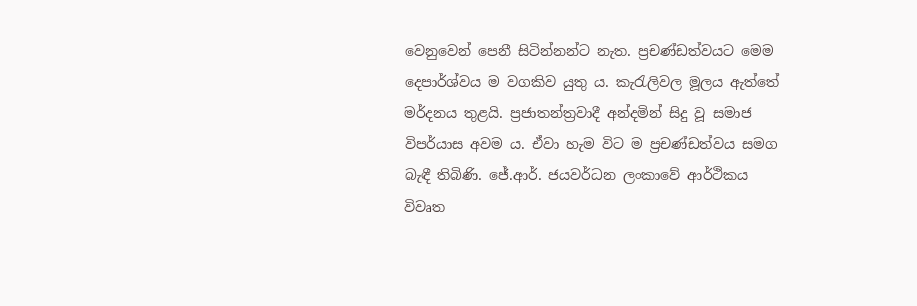වෙනුවෙන් පෙනී සිටින්නන්ට නැත. ප්‍රචණ්ඩත්වයට මෙම දෙපාර්ශ්වය ම වගකිව යුතු ය. කැරැලිවල මූලය ඇත්තේ මර්දනය තුළයි. ප්‍රජාතන්ත්‍රවාදී අන්දමින් සිදු වූ සමාජ විපර්යාස අවම ය. ඒවා හැම විට ම ප්‍රචණ්ඩත්වය සමග බැඳී තිබිණි. ජේ.ආර්. ජයවර්ධන ලංකාවේ ආර්ථිකය විවෘත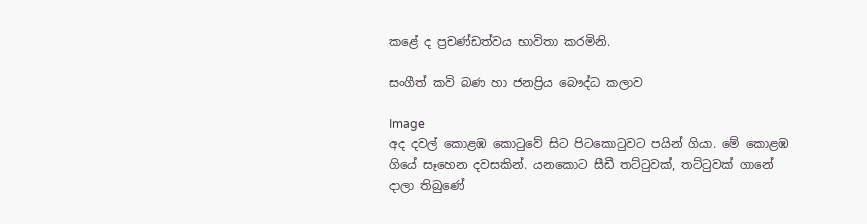කළේ ද ප්‍රචණ්ඩත්වය භාවිතා කරමිනි.

සංගීත් කවි බණ හා ජනප්‍රිය බෞද්ධ කලාව

Image
අද දවල් කොළඹ කොටුවේ සිට පිටකොටුවට පයින් ගියා. මේ කොළඹ ගියේ සෑහෙන දවසකින්. යනකොට සීඩී තට්ටුවක්, තට්ටුවක් ගානේ දාලා තිබුණේ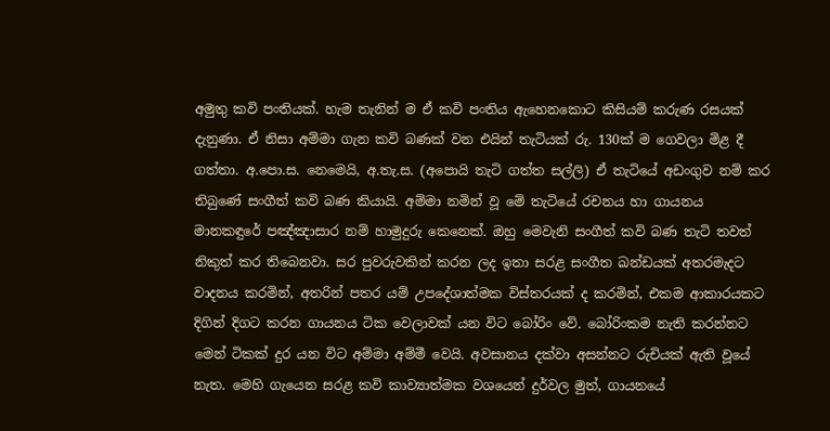අමුතු කවි පංතියක්. හැම තැනින් ම ඒ කවි පංතිය ඇහෙනකොට කිසියම් කරුණ රසයක් දැනුණා. ඒ නිසා අම්මා ගැන කවි බණක් වන එයින් තැටියක් රු. 130ක් ම ගෙවලා මිළ දී ගත්තා. අ.පො.ස. නෙමෙයි, අ.තැ.ස. (අපොයි තැටි ගත්ත සල්ලි) ඒ තැටියේ අඩංගුව නම් කර තිබුණේ සංගීත් කවි බණ කියායි. අම්මා නමින් වූ මේ තැටියේ රචනය හා ගායනය මානකඳුරේ පඤ්ඤාසාර නම් හාමුදුරු කෙනෙක්. ඔහු මෙවැනි සංගීත් කවි බණ තැටි තවත් නිකුත් කර තිබෙනවා. සර පුවරුවකින් කරන ලද ඉතා සරළ සංගීත ඛන්ඩයක් අතරමැදට වාදනය කරමින්, අතරින් පතර යම් උපදේශාත්මක විස්තරයක් ද කරමින්, එකම ආකාරයකට දිගින් දිගට කරන ගායනය ටික වෙලාවක් යන විට බෝරිං වේ. බෝරිංකම නැති කරන්නට මෙන් ටිකක් දුර යන විට අම්මා අම්මී වෙයි. අවසානය දක්වා අසන්නට රුචියක් ඇති වූයේ නැත. මෙහි ගැයෙන සරළ කවි කාව්‍යාත්මක වශයෙන් දුර්වල මුත්, ගායනයේ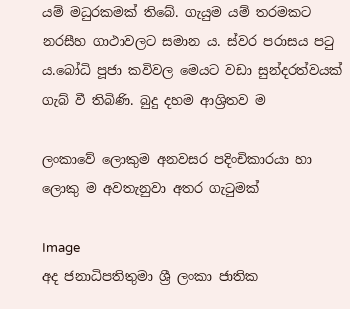යම් මධුරකමක් තිබේ. ගැයුම යම් තරමකට නරසීහ ගාථාවලට සමාන ය. ස්වර පරාසය පටු ය.බෝධි පූජා කවිවල මෙයට වඩා සුන්දරත්වයක් ගැබ් වී තිබිණි. බුදු දහම ආශ්‍රිතව ම

ලංකාවේ ලොකුම අනවසර පදිංචිකාරයා හා ලොකු ම අවතැනුවා අතර ගැටුමක්

Image
අද ජනාධිපතිතුමා ශ්‍රී ලංකා ජාතික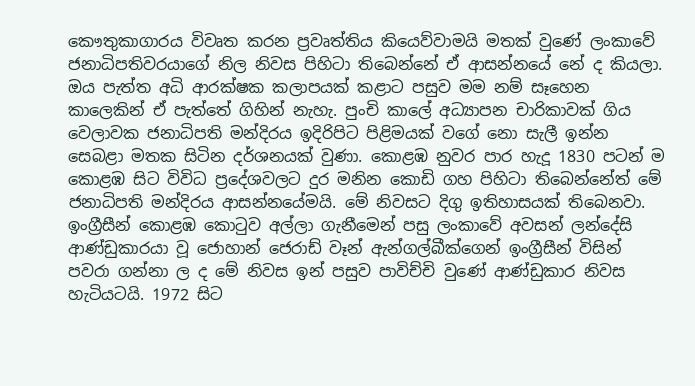කෞතුකාගාරය විවෘත කරන ප්‍රවෘත්තිය කියෙව්වාමයි මතක් වුණේ ලංකාවේ ජනාධිපතිවරයාගේ නිල නිවස පිහිටා තිබෙන්නේ ඒ ආසන්නයේ නේ ද කියලා. ඔය පැත්ත අධි ආරක්ෂක කලාපයක් කළාට පසුව මම නම් සෑහෙන කාලෙකින් ඒ පැත්තේ ගිහින් නැහැ. පුංචි කාලේ අධ්‍යාපන චාරිකාවක් ගිය වෙලාවක ජනාධිපති මන්දිරය ඉදිරිපිට පිළිමයක් වගේ නො සැලී ඉන්න සෙබළා මතක සිටින දර්ශනයක් වුණා. කොළඹ නුවර පාර හැදූ 1830 පටන් ම කොළඹ සිට විවිධ ප්‍රදේශවලට දුර මනින කොඩි ගහ පිහිටා තිබෙන්නේත් මේ ජනාධිපති මන්දිරය ආසන්නයේමයි. මේ නිවසට දිගු ඉතිහාසයක් තිබෙනවා. ඉංග්‍රීසීන් කොළඹ කොටුව අල්ලා ගැනීමෙන් පසු ලංකාවේ අවසන් ලන්දේසි ආණ්ඩුකාරයා වූ ජොහාන් ජෙරාඩ් වෑන් ඇන්ගල්බීක්ගෙන් ඉංග්‍රීසීන් විසින් පවරා ගන්නා ල ද මේ නිවස ඉන් පසුව පාවිච්චි වුණේ ආණ්ඩුකාර නිවස හැටියටයි. 1972 සිට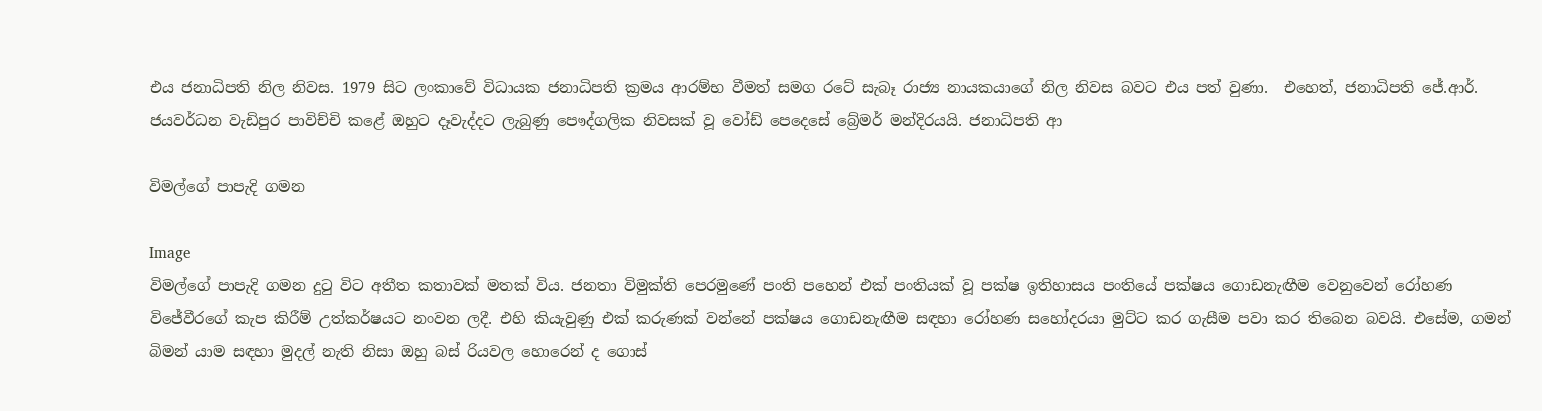එය ජනාධිපති නිල නිවස. 1979 සිට ලංකාවේ විධායක ජනාධිපති ක්‍රමය ආරම්භ වීමත් සමග රටේ සැබෑ රාජ්‍ය නායකයාගේ නිල නිවස බවට එය පත් වුණා.  එහෙත්, ජනාධිපති ජේ.ආර්. ජයවර්ධන වැඩිපුර පාවිච්චි කළේ ඔහුට දෑවැද්දට ලැබුණු පෞද්ගලික නිවසක් වූ වෝඩ් පෙදෙසේ බ්‍රේමර් මන්දිරයයි. ජනාධිපති ආ

විමල්ගේ පාපැදි ගමන

Image
විමල්ගේ පාපැදි ගමන දුටු විට අතීත කතාවක් මතක් විය. ජනතා විමුක්ති පෙරමුණේ පංති පහෙන් එක් පංතියක් වූ පක්ෂ ඉතිහාසය පංතියේ පක්ෂය ගොඩනැඟීම වෙනුවෙන් රෝහණ විජේවීරගේ කැප කිරීම් උත්කර්ෂයට නංවන ලදී. එහි කියැවුණු එක් කරුණක් වන්නේ පක්ෂය ගොඩනැඟීම සඳහා රෝහණ සහෝදරයා මුට්ට කර ගැසීම පවා කර තිබෙන බවයි. එසේම, ගමන් බිමන් යාම සඳහා මුදල් නැති නිසා ඔහු බස් රියවල හොරෙන් ද ගොස්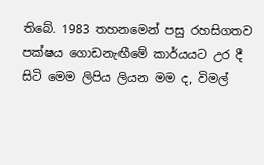තිබේ. 1983 තහනමෙන් පසු රහසිගතව පක්ෂය ගොඩනැඟීමේ කාර්යයට උර දී සිටි මෙම ලිපිය ලියන මම ද, විමල්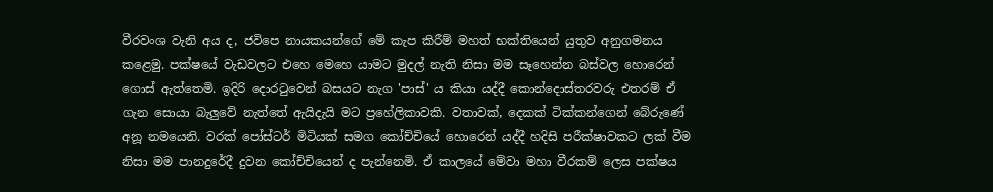වීරවංශ වැනි අය ද, ජවිපෙ නායකයන්ගේ මේ කැප කිරීම් මහත් භක්තියෙන් යුතුව අනුගමනය කළෙමු. පක්ෂයේ වැඩවලට එහෙ මෙහෙ යාමට මුදල් නැති නිසා මම සෑහෙන්න බස්වල හොරෙන් ගොස් ඇත්තෙමි. ඉදිරි දොරටුවෙන් බසයට නැග 'පාස්' ය කියා යද්දී කොන්දොස්තරවරු එතරම් ඒ ගැන සොයා බැලුවේ නැත්තේ ඇයිදැයි මට ප්‍රහේලිකාවකි. වතාවක්, දෙකක් ටික්කන්ගෙන් බේරුණේ අනූ නමයෙනි. වරක් පෝස්ටර් මිටියක් සමග කෝච්චියේ හොරෙන් යද්දී හදිසි පරීක්ෂාවකට ලක් වීම නිසා මම පානදුරේදී දුවන කෝච්චියෙන් ද පැන්නෙමි. ඒ කාලයේ මේවා මහා වීරකම් ලෙස පක්ෂය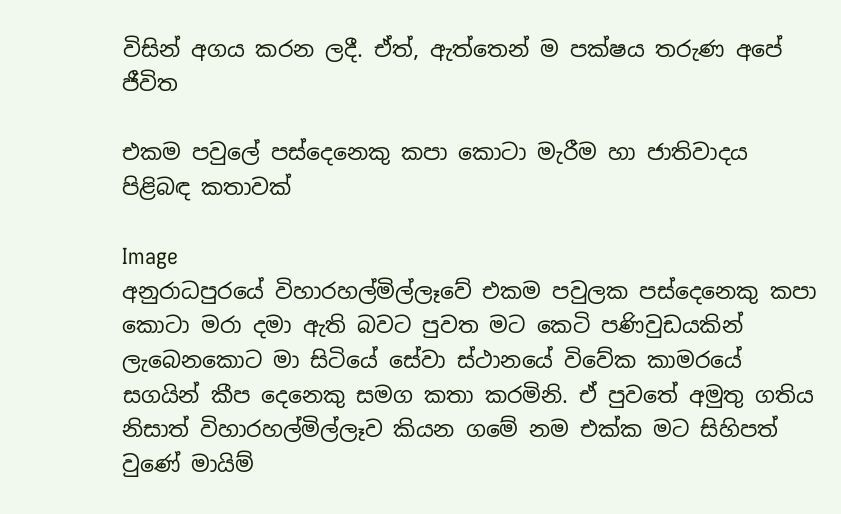විසින් අගය කරන ලදී. ඒත්, ඇත්තෙන් ම පක්ෂය තරුණ අපේ ජීවිත

එකම පවුලේ පස්දෙනෙකු කපා කොටා මැරීම හා ජාතිවාදය පිළිබඳ කතාවක්

Image
අනුරාධපුරයේ විහාරහල්මිල්ලෑවේ එකම පවුලක පස්දෙනෙකු කපා කොටා මරා දමා ඇති බවට පුවත මට කෙටි පණිවුඩයකින් ලැබෙනකොට මා සිටියේ සේවා ස්ථානයේ විවේක කාමරයේ සගයින් කීප දෙනෙකු සමග කතා කරමිනි. ඒ පුවතේ අමුතු ගතිය නිසාත් විහාරහල්මිල්ලෑව කියන ගමේ නම එක්ක මට සිහිපත් වුණේ මායිම්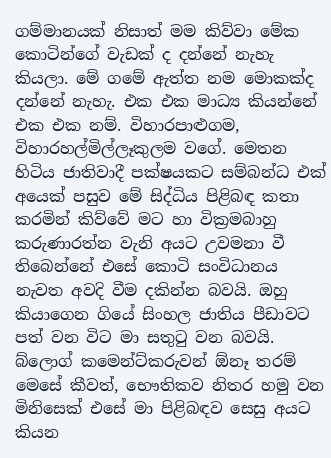ගම්මානයක් නිසාත් මම කිව්වා ‍මේක කොටින්ගේ වැඩක් ද දන්නේ නැහැ කියලා. මේ ගමේ ඇත්ත නම මොකක්ද දන්නේ නැහැ. එක එක මාධ්‍ය කියන්නේ එක එක නම්. විහාරපාළුගම, විහාරහල්මිල්ලෑකුලම වගේ. මෙතන හිටිය ජාතිවාදී පක්ෂයකට සම්බන්ධ එක් අයෙක් පසුව මේ සිද්ධිය පිළිබඳ කත‍ා කරමින් කිව්වේ මට හා වික්‍රමබාහු කරුණාරත්න වැනි අයට උවමනා වී තිබෙන්නේ එසේ කොටි සංවිධානය නැවත අවදි වීම දකින්න බවයි. ඔහු කියාගෙන ගියේ සිංහල ජාතිය පීඩාවට පත් වන විට මා සතුටු වන බවයි. බ්ලොග් කමෙන්ට්කරුවන් ඕනෑ තරම් මෙසේ කීවත්, භෞතිකව නිතර හමු වන මිනිසෙක් එසේ මා පිළිබඳව සෙසු අයට කියන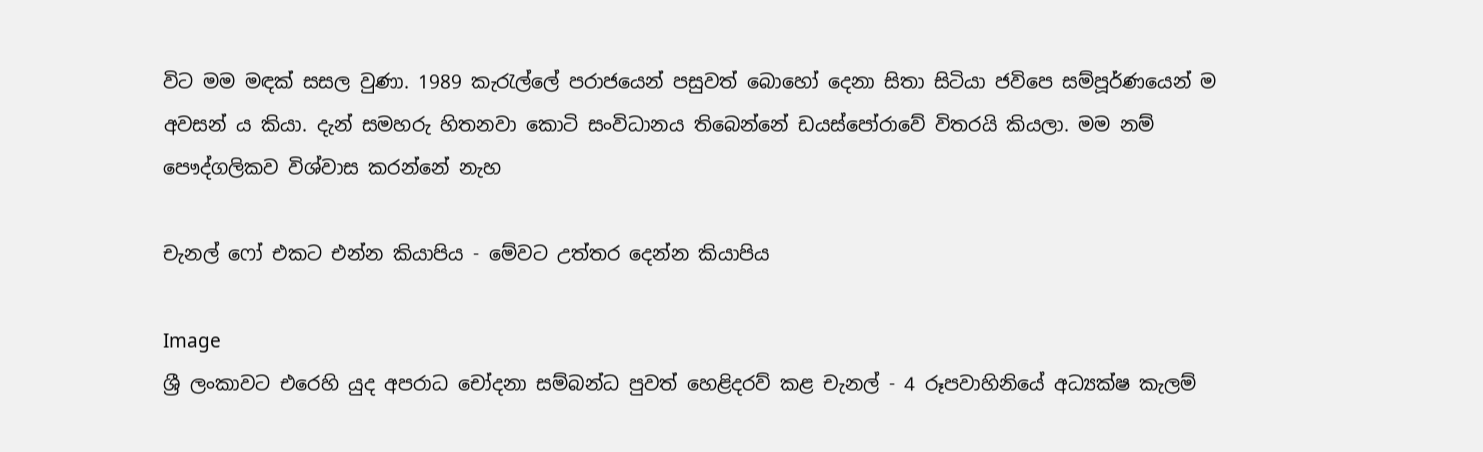විට මම මඳක් සසල වුණා. 1989 කැරැල්ලේ පරාජයෙන් පසුවත් බොහෝ දෙනා සිතා සිටියා ජවිපෙ සම්පූර්ණයෙන් ම අවසන් ය කියා. දැන් සමහරු හිතනවා කොටි සංවිධානය තිබෙන්නේ ඩයස්පෝරාවේ විතරයි කියලා. මම නම් පෞද්ගලිකව විශ්වාස කරන්නේ නැහ

චැනල් ෆෝ එකට එන්න කියාපිය - මේවට උත්තර දෙන්න කියාපිය

Image
ශ්‍රී ලංකාවට එරෙහි යුද අපරාධ චෝදනා සම්බන්ධ පුවත් හෙළිදරව් කළ චැනල් - 4 රූපවාහිනියේ අධ්‍යක්ෂ කැලම්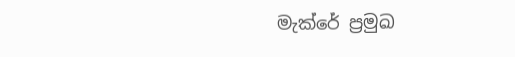මැක්රේ ප්‍රමුඛ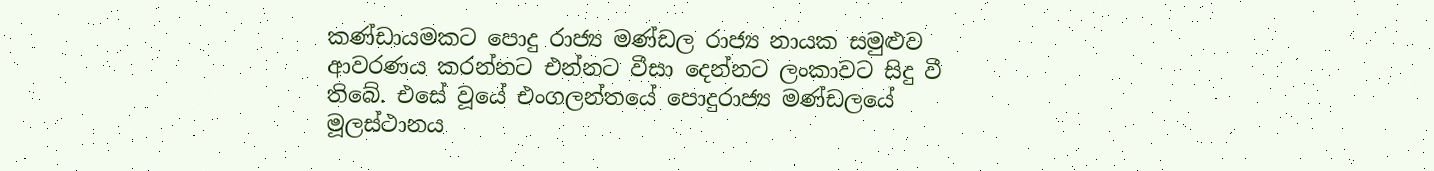කණ්ඩායමකට පොදු රාජ්‍ය මණ්ඩල රාජ්‍ය නායක සමුළුව ආවරණය කරන්නට එන්නට වීසා දෙන්නට ලංකාවට සිදු වී තිබේ. එසේ වූයේ එංගලන්තයේ පොදුරාජ්‍ය මණ්ඩලයේ මූලස්ථානය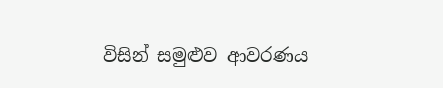විසින් සමුළුව ආවරණය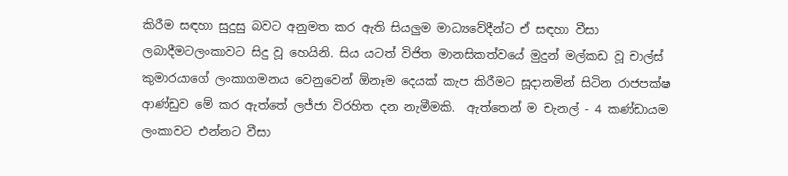කිරීම සඳහා සුදුසු බවට අනුමත කර ඇති සියලුම මාධ්‍යවේදීන්ට ඒ සඳහා වීසා ලබාදීමටලංකාවට සිදු වූ හෙයිනි. සිය යටත් විජිත මානසිකත්වයේ මුදුන් මල්කඩ වූ චාල්ස් කුමාරයාගේ ලංකාගමනය වෙනුවෙන් ඕනෑම දෙයක් කැප කිරීමට සූදානමින් සිටින රාජපක්ෂ ආණ්ඩුව මේ කර ඇත්තේ ලජ්ජා විරහිත දන නැමීමකි.  ඇත්තෙන් ම චැනල් - 4 කණ්ඩායම ලංකාවට එන්නට වීසා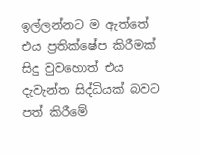ඉල්ලන්නට ම ඇත්තේ එය ප්‍රතික්ෂේප කිරීමක් සිදු වුවහොත් එය දැවැන්ත සිද්ධියක් බවට පත් කිරීමේ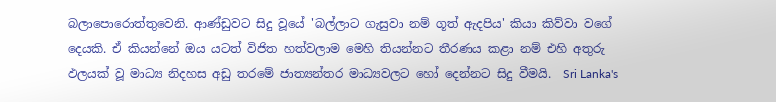බලාපොරොත්තුවෙනි. ආණ්ඩුවට සිදු වූයේ 'බල්ලාට ගැසුවා නම් ගූත් ඇදපිය' කියා කිව්වා වගේ දෙයකි. ඒ කියන්නේ ඔය යටත් විජිත හත්වලාම මෙහි තියන්නට තීරණය කළා නම් එහි අතුරු ඵලයක් වූ මාධ්‍ය නිදහස අඩු තරමේ ජාත්‍යන්තර මාධ්‍යවලට හෝ දෙන්නට සිදු වීමයි.  Sri Lanka's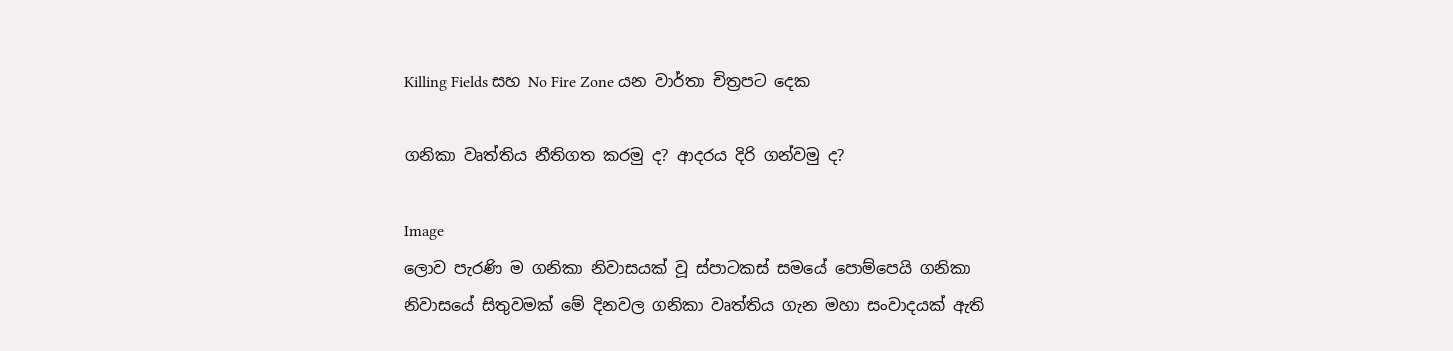Killing Fields සහ No Fire Zone යන වාර්තා චිත්‍රපට දෙක

ගනිකා වෘත්තිය නීතිගත කරමු ද? ආදරය දිරි ගන්වමු ද?

Image
ලොව පැරණි ම ගනිකා නිවාසයක් වූ ස්පාටකස් සමයේ පොම්පෙයි ගනිකා නිවාසයේ සිතුවමක් මේ දිනවල ගනිකා වෘත්තිය ගැන මහා සංවාදයක් ඇති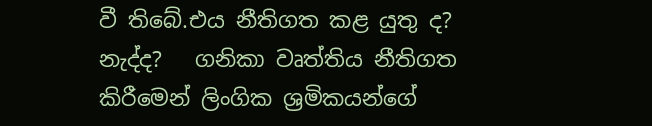වී තිබේ.එය නීතිගත කළ යුතු ද? නැද්ද?   ගනිකා වෘත්තිය නීතිගත කිරීමෙන් ලිංගික ශ්‍රමිකයන්ගේ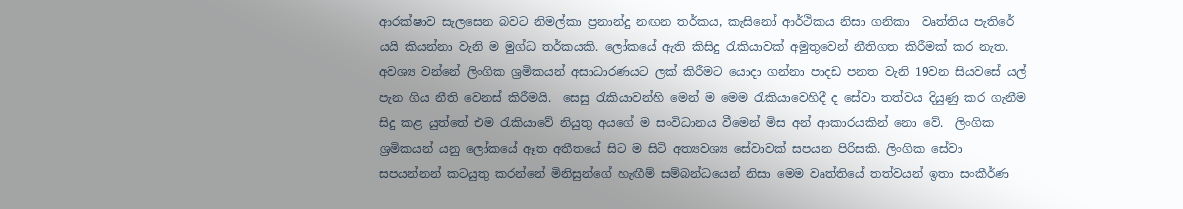ආරක්ෂාව සැලසෙන බවට නිමල්කා ප්‍රනාන්දු නඟන තර්කය, කැසිනෝ ආර්ථිකය නිසා ගනිකා  වෘත්තිය පැතිරේ යයි කියන්නා වැනි ම මුග්ධ තර්කයකි. ලෝකයේ ඇති කිසිදු රැකියාවක් අමුතුවෙන් නීතිගත කිරීමක් කර නැත. අවශ්‍ය වන්නේ ලිංගික ශ්‍රමිකයන් අසාධාරණයට ලක් කිරීමට යොදා ගන්නා පාදඩ පනත වැනි 19වන සියවසේ යල් පැන ගිය නීති වෙනස් කිරීමයි.  සෙසු රැකියාවන්හි මෙන් ම මෙම රැකියාවෙහිදී ද සේවා තත්වය දියුණු කර ගැනීම සිදු කළ යුත්තේ එම රැකියාවේ නියුතු අයගේ ම සංවිධානය වීමෙන් මිස අන් ආකාරයකින් නො වේ.  ලිංගික ශ්‍රමිකයන් යනු ලෝකයේ ඈත අතීතයේ සිට ම සිටි අත්‍යවශ්‍ය සේවාවක් සපයන පිරිසකි. ලිංගික සේවා සපයන්නන් කටයුතු කරන්නේ මිනිසුන්ගේ හැඟීම් සම්බන්ධයෙන් නිසා මෙම වෘත්තියේ තත්වයන් ඉතා සංකීර්ණ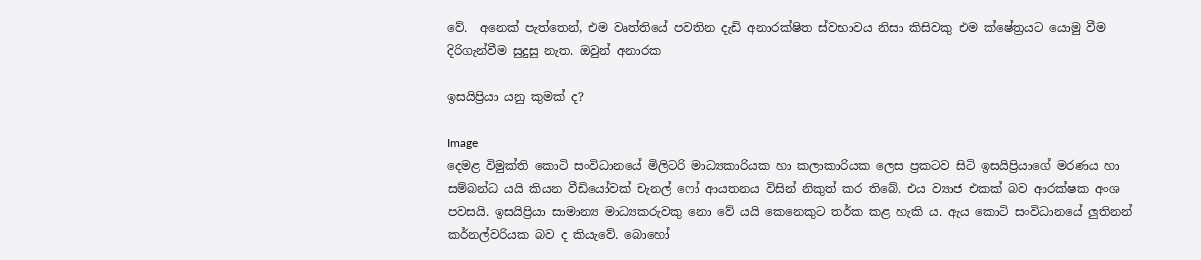වේ.  අනෙක් පැත්තෙන්, එම වෘත්තියේ පවතින දැඩි අනාරක්ෂිත ස්වභාවය නිසා කිසිවකු එම ක්ෂේත්‍රයට යොමු වීම දිරිගැන්වීම සුදුසු නැත. ඔවුන් අනාරක

ඉසයිප්‍රියා යනු කුමක් ද?

Image
දෙමළ විමුක්ති කොටි සංවිධානයේ මිලිටරි මාධ්‍යකාරියක හා කලාකාරියක ලෙස ප්‍රකටව සිටි ඉසයිප්‍රියාගේ මරණය හා සම්බන්ධ යයි කියන වීඩියෝවක් චැනල් ෆෝ ආයතනය විසින් නිකුත් කර තිබේ. එය ව්‍යාජ එකක් බව ආරක්ෂක අංශ පවසයි. ඉසයිප්‍රියා සාමාන්‍ය මාධ්‍යකරුවකු නො වේ යයි කෙනෙකුට තර්ක කළ හැකි ය. ඇය කොටි සංවිධානයේ ලුතිනන් කර්නල්වරියක බව‍ ද කියැවේ. බොහෝ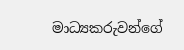මාධ්‍යකරුවන්ගේ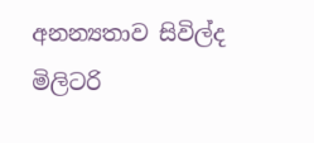අනන්‍යතාව සිවිල්ද මිලිටරි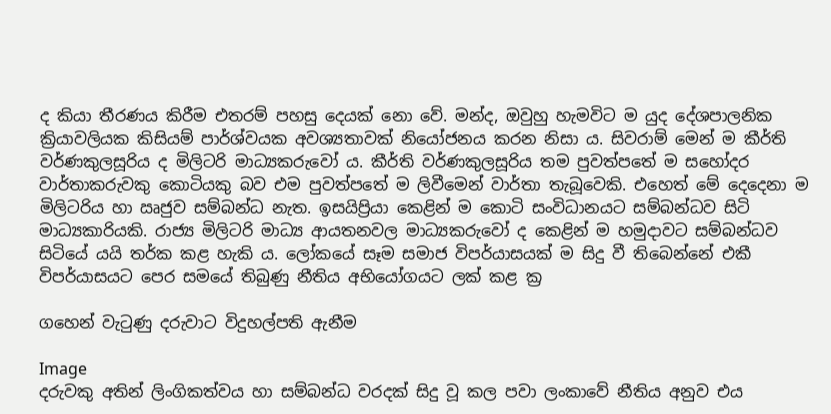ද කියා තීරණය කිරීම එතරම් පහසු දෙයක් නො වේ. මන්ද, ඔවුහු හැමවිට ම යුද දේශපාලනික ක්‍රියාවලියක කිසියම් පාර්ශ්වයක අවශ්‍යතාවක් නියෝජනය කරන නිසා ය. සිවරාම් මෙන් ම කීර්ති වර්ණකුලසූරිය ද මිලිටරි මාධ්‍යකරුවෝ ය. කීර්ති වර්ණකුලසූරිය තම පුවත්පතේ ම සහෝදර වාර්තාකරුවකු කොටියකු බව එම පුවත්පතේ ම ලිවීමෙන් වාර්තා තැබූවෙකි. එහෙත් මේ දෙදෙනා ම මිලිටරිය හා ඍජුව සම්බන්ධ නැත. ඉසයිප්‍රියා කෙළින් ම කොටි සංවිධානයට සම්බන්ධව සිටි මාධ්‍යකාරියකි. රාජ්‍ය මිලිටරි මාධ්‍ය ආයතනවල මාධ්‍යකරුවෝ ද කෙළින් ම හමුදාවට සම්බන්ධව සිටියේ යයි තර්ක කළ හැකි ය. ලෝකයේ සෑම සමාජ විපර්යාසයක් ම සිදු වී තිබෙන්නේ එකී විපර්යාසයට පෙර සමයේ තිබුණු නීතිය අභියෝගයට ලක් කළ ක්‍ර

ගහෙන් වැටුණු දරුවාට විදුහල්පති ඇනීම

Image
දරුවකු අතින් ලිංගිකත්වය හා සම්බන්ධ වරදක් සිදු වූ කල පවා ලංකාවේ නීතිය අනුව එය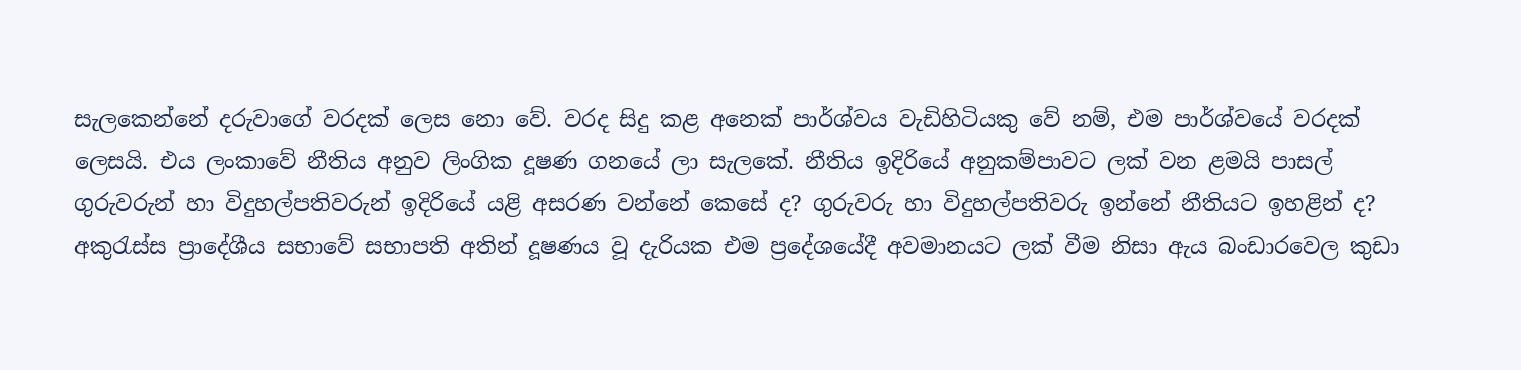සැලකෙන්නේ දරුවාගේ වරදක් ලෙස නො වේ. වරද සිදු කළ අනෙක් පාර්ශ්වය වැඩිහිටියකු වේ නම්, එම පාර්ශ්වයේ වරදක් ලෙසයි. එය ලංකාවේ නීතිය අනුව ලිංගික දූෂණ ගන‍යේ ලා සැලකේ. නීතිය ඉදිරියේ අනුකම්පාවට ලක් වන ළමයි පාසල් ගුරුවරුන් හා විදුහල්පතිවරුන් ඉදිරියේ යළි අසරණ වන්නේ කෙසේ ද? ගුරුවරු හා විදුහල්පතිවරු ඉන්නේ නීතියට ඉහළින් ද? අකුරැස්ස ප්‍රාදේශීය සභාවේ සභාපති අතින් දූෂණය වූ දැරියක එම ප්‍රදේශයේදී අවමානයට ලක් වීම නිසා ඇය බංඩාරවෙල කුඩා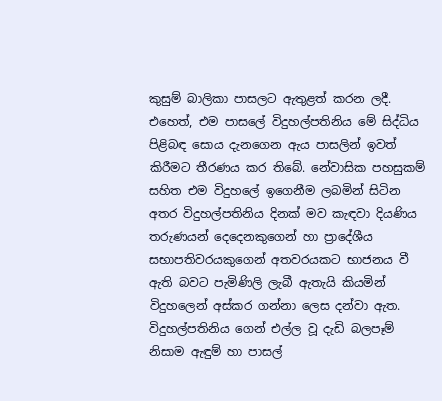කුසුම් බාලිකා පාසලට ඇතුළත් කරන ලදී. එහෙත්, එම පාසලේ විදුහල්පතිනිය මේ සිද්ධිය පිළිබඳ සොය දැනගෙන ඇය පාසලින් ඉවත් කිරීමට තීරණය කර තිබේ. නේවාසික පහසුකම් සහිත එම විදුහලේ ඉගෙනීම ලබමින් සිටින අතර විදුහල්පතිනිය දිනක්‌ මව කැඳවා දියණිය තරුණයන් දෙදෙනකුගෙන් හා ප්‍රාදේශීය සභාපතිවරයකුගෙන් අතවරයකට භාජනය වී ඇති බවට පැමිණිලි ලැබී ඇතැයි කියමින් විදුහලෙන් අස්‌කර ගන්නා ලෙස දන්වා ඇත. විදුහල්පතිනිය ගෙන් එල්ල වූ දැඩි බලපෑම් නිසාම ඇඳුම් හා පාසල්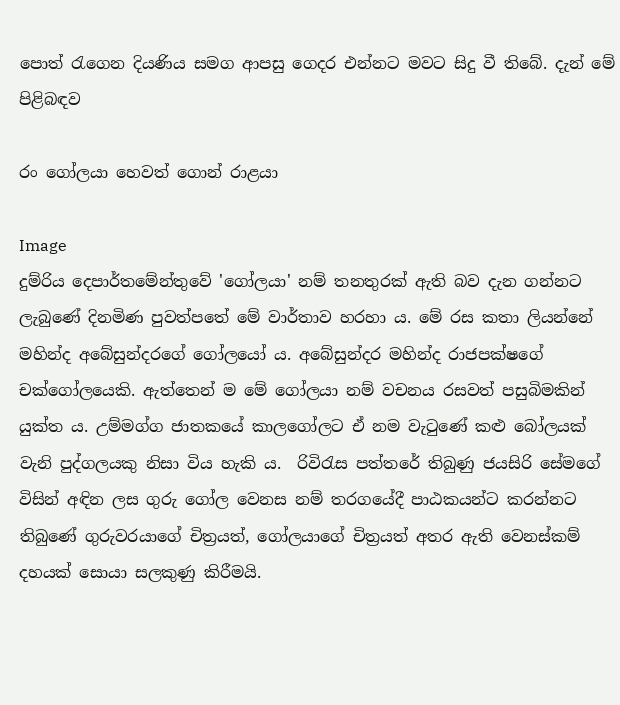පොත් රැගෙන දියණිය සමග ආපසු ගෙදර එන්නට මවට සිදු වී තිබේ. දැන් මේ පිළිබඳව

රං ගෝලයා හෙවත් ගොන් රාළයා

Image
දුම්රිය දෙපාර්තමේන්තුවේ 'ගෝලයා' නම් තනතුරක් ඇති බව දැන ගන්නට ලැබුණේ දිනමිණ පුවත්පතේ මේ වාර්තාව හරහා ය. මේ රස කතා ලියන්නේ මහින්ද අබේසුන්දරගේ ගෝලයෝ ය. අබේසුන්දර මහින්ද රාජපක්ෂගේ චක්ගෝලයෙකි. ඇත්තෙන් ම මේ ගෝලයා නම් වචනය රසවත් පසුබිමකින් යුක්ත ය. උම්මග්ග ජාතකයේ කාලගෝලට ඒ නම වැටුණේ කළු බෝලයක් වැනි පුද්ගලයකු නිසා විය හැකි ය.  රිවිරැස පත්තරේ තිබුණු ජයසිරි සේමගේ විසින් අඳින ලස ගුරු ‍ගෝල වෙනස නම් තරගයේදී පාඨකයන්ට කරන්නට තිබුණේ ගුරුවරයාගේ චිත්‍රයත්, ගෝලයාගේ චිත්‍රයත් අතර ඇති වෙනස්කම් දහයක් සොයා සලකුණු කිරීමයි.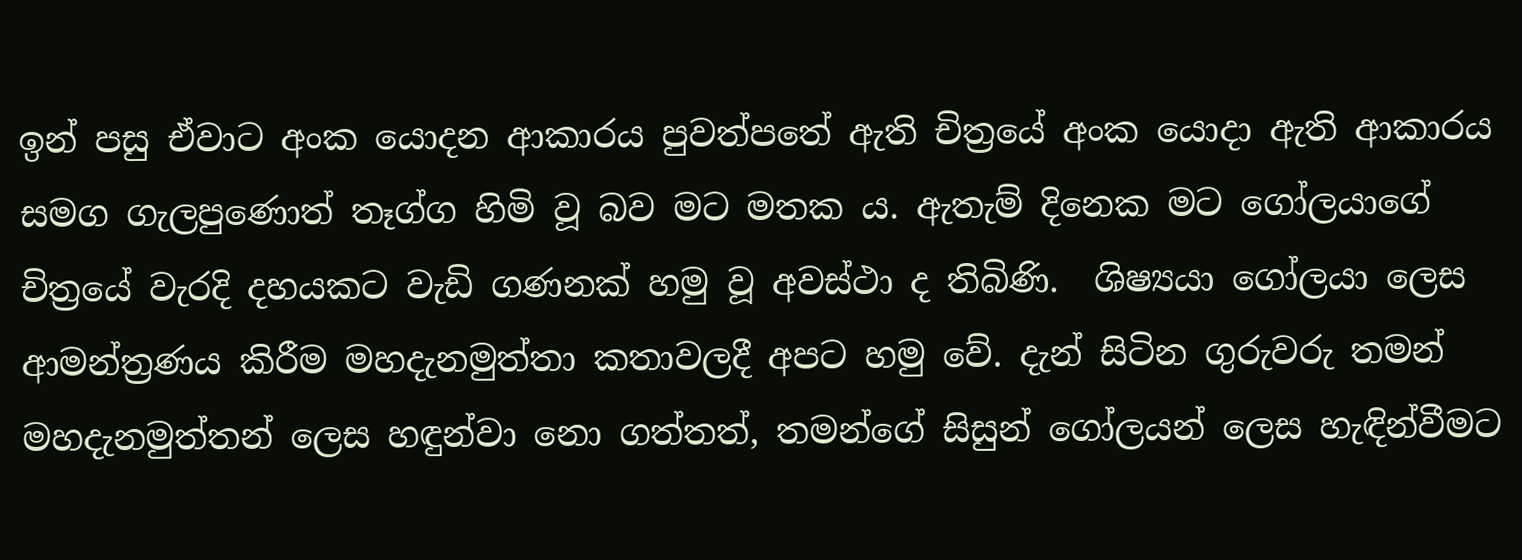ඉන් පසු ඒවාට අංක යොදන ආකාරය පුවත්පතේ ඇති චිත්‍රයේ අංක යොදා ඇති ආකාරය සමග ගැලපුණොත් තෑග්ග හිමි වූ බව මට මතක ය. ඇතැම් දිනෙක මට ‍ගෝලයාගේ චිත්‍රයේ වැරදි දහයකට වැඩි ගණනක් හමු වූ අවස්ථා ද තිබිණි.  ශිෂ්‍යයා ‍ගෝලයා ලෙස ආමන්ත්‍රණය කිරීම මහදැනමුත්තා කතාවලදී අපට හමු වේ. දැන් සිටින ගුරුවරු තමන් මහදැනමුත්තන් ලෙස හඳුන්වා නො ගත්තත්, තමන්ගේ සිසුන් ගෝලයන් ලෙස හැඳින්වීමට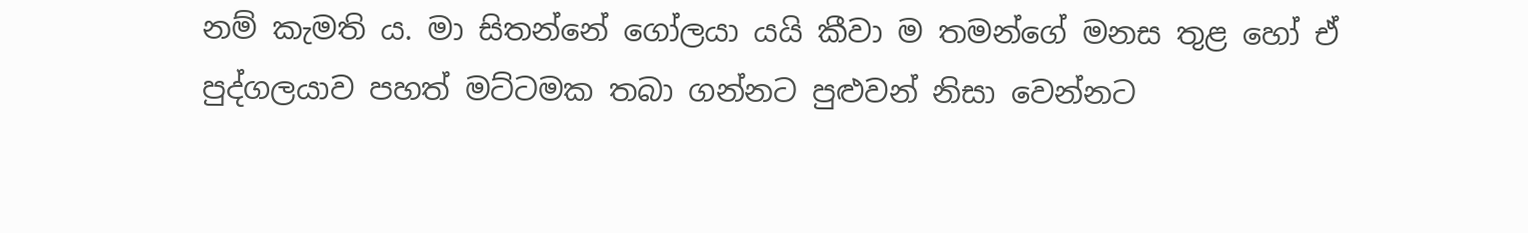නම් කැමති ය. මා සිතන්නේ ගෝලයා යයි කීවා ම තමන්ගේ මනස තුළ හෝ ඒ පුද්ගලයාව පහත් මට්ටමක තබා ගන්නට පුළුවන් නිසා වෙන්නට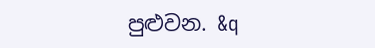පුළුවන. &q